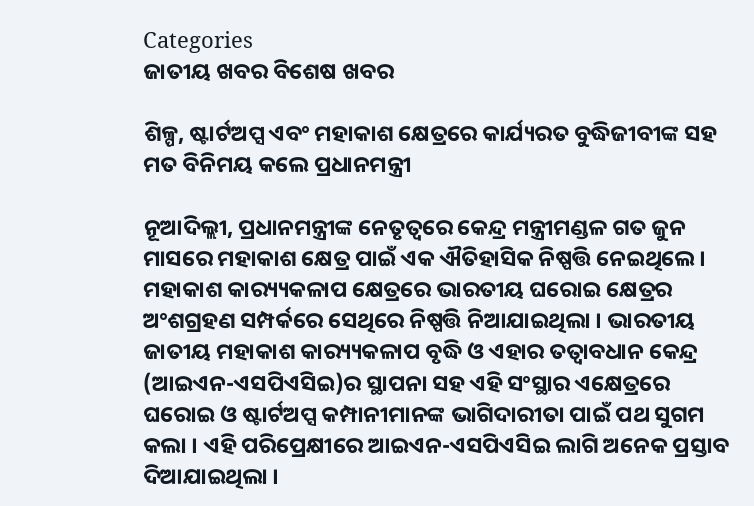Categories
ଜାତୀୟ ଖବର ବିଶେଷ ଖବର

ଶିଳ୍ପ, ଷ୍ଟାର୍ଟଅପ୍ସ ଏବଂ ମହାକାଶ କ୍ଷେତ୍ରରେ କାର୍ଯ୍ୟରତ ବୁଦ୍ଧିଜୀବୀଙ୍କ ସହ ମତ ବିନିମୟ କଲେ ପ୍ରଧାନମନ୍ତ୍ରୀ

ନୂଆଦିଲ୍ଲୀ, ପ୍ରଧାନମନ୍ତ୍ରୀଙ୍କ ନେତୃତ୍ଵରେ କେନ୍ଦ୍ର ମନ୍ତ୍ରୀମଣ୍ଡଳ ଗତ ଜୁନ ମାସରେ ମହାକାଶ କ୍ଷେତ୍ର ପାଇଁ ଏକ ଐତିହାସିକ ନିଷ୍ପତ୍ତି ନେଇଥିଲେ । ମହାକାଶ କାର‌୍ୟ୍ୟକଳାପ କ୍ଷେତ୍ରରେ ଭାରତୀୟ ଘରୋଇ କ୍ଷେତ୍ରର ଅଂଶଗ୍ରହଣ ସମ୍ପର୍କରେ ସେଥିରେ ନିଷ୍ପତ୍ତି ନିଆଯାଇଥିଲା । ଭାରତୀୟ ଜାତୀୟ ମହାକାଶ କାର‌୍ୟ୍ୟକଳାପ ବୃଦ୍ଧି ଓ ଏହାର ତତ୍ଵାବଧାନ କେନ୍ଦ୍ର (ଆଇଏନ-ଏସପିଏସିଇ)ର ସ୍ଥାପନା ସହ ଏହି ସଂସ୍ଥାର ଏକ୍ଷେତ୍ରରେ ଘରୋଇ ଓ ଷ୍ଟାର୍ଟଅପ୍ସ କମ୍ପାନୀମାନଙ୍କ ଭାଗିଦାରୀତା ପାଇଁ ପଥ ସୁଗମ କଲା । ଏହି ପରିପ୍ରେକ୍ଷୀରେ ଆଇଏନ-ଏସପିଏସିଇ ଲାଗି ଅନେକ ପ୍ରସ୍ତାବ ଦିଆଯାଇଥିଲା ।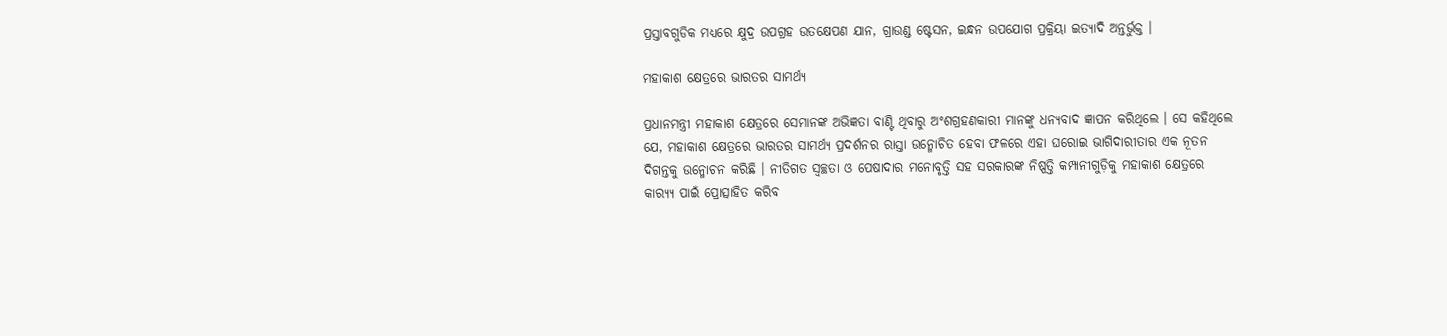ପ୍ରସ୍ତାବଗୁଡିକ ମଧ୍ୟରେ କ୍ଷୁଦ୍ର ଉପଗ୍ରହ ଉତକ୍ଷେପଣ ଯାନ, ଗ୍ରାଉଣ୍ଡ ଷ୍ଟେସନ, ଇନ୍ଧନ ଉପଯୋଗ ପ୍ରକ୍ରିୟା ଇତ୍ୟାଦି ଅନ୍ତର୍ଭୁକ୍ତ ।

ମହାକାଶ କ୍ଷେତ୍ରରେ ଭାରତର ସାମର୍ଥ୍ୟ

ପ୍ରଧାନମନ୍ତ୍ରୀ ମହାକାଶ କ୍ଷେତ୍ରରେ ସେମାନଙ୍କ ଅଭିଜ୍ଞତା ବାଣ୍ଟି ଥିବାରୁ ଅଂଶଗ୍ରହଣକାରୀ ମାନଙ୍କୁ ଧନ୍ୟବାଦ ଜ୍ଞାପନ କରିଥିଲେ । ସେ କହିଥିଲେ ଯେ, ମହାକାଶ କ୍ଷେତ୍ରରେ ଭାରତର ସାମର୍ଥ୍ୟ ପ୍ରଦର୍ଶନର ରାସ୍ତା ଉନ୍ମୋଚିତ ହେବା ଫଳରେ ଏହା ଘରୋଇ ଭାଗିଦାରୀତାର ଏକ ନୂତନ ଦିଗନ୍ତକୁ ଉନ୍ମୋଚନ କରିଛି । ନୀତିଗତ ସ୍ଵଚ୍ଛତା ଓ ପେଷାଦାର ମନୋବୃତ୍ତି ସହ ସରକାରଙ୍କ ନିଷ୍ପତ୍ତି କମ୍ପାନୀଗୁଡ଼ିକୁ ମହାକାଶ କ୍ଷେତ୍ରରେ କାର‌୍ୟ୍ୟ ପାଇଁ ପ୍ରୋତ୍ସାହିତ କରିବ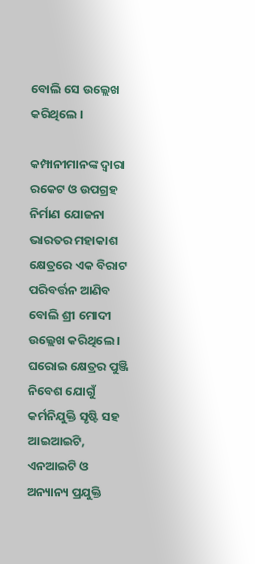ବୋଲି ସେ ଉଲ୍ଲେଖ କରିଥିଲେ ।

କମ୍ପାନୀମାନଙ୍କ ଦ୍ଵାରା ରକେଟ ଓ ଉପଗ୍ରହ ନିର୍ମାଣ ଯୋଜନା ଭାରତର ମହାକାଶ କ୍ଷେତ୍ରରେ ଏକ ବିରାଟ ପରିବର୍ତ୍ତନ ଆଣିବ ବୋଲି ଶ୍ରୀ ମୋଦୀ ଉଲ୍ଲେଖ କରିଥିଲେ । ଘରୋଇ କ୍ଷେତ୍ରର ପୁଞ୍ଜି ନିବେଶ ଯୋଗୁଁ କର୍ମନିଯୁକ୍ତି ସୃଷ୍ଟି ସହ ଆଇଆଇଟି, ଏନଆଇଟି ଓ ଅନ୍ୟାନ୍ୟ ପ୍ରଯୁକ୍ତି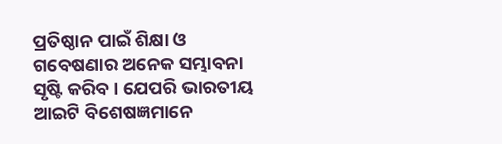ପ୍ରତିଷ୍ଠାନ ପାଇଁ ଶିକ୍ଷା ଓ ଗବେଷଣାର ଅନେକ ସମ୍ଭାବନା ସୃଷ୍ଟି କରିବ । ଯେପରି ଭାରତୀୟ ଆଇଟି ବିଶେଷଜ୍ଞମାନେ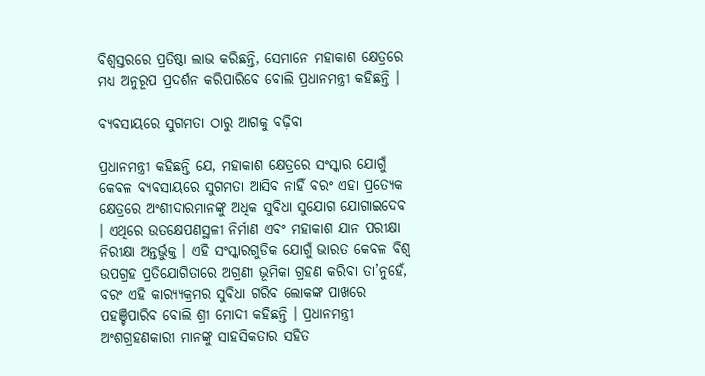ବିଶ୍ଵସ୍ତରରେ ପ୍ରତିଷ୍ଠା ଲାଭ କରିଛନ୍ତି, ସେମାନେ ମହାକାଶ କ୍ଷେତ୍ରରେ ମଧ୍ୟ ଅନୁରୂପ ପ୍ରଦର୍ଶନ କରିପାରିବେ ବୋଲି ପ୍ରଧାନମନ୍ତ୍ରୀ କହିଛନ୍ତି ।

ବ୍ୟବସାୟରେ ସୁଗମତା ଠାରୁ ଆଗକୁ ବଢ଼ିବା

ପ୍ରଧାନମନ୍ତ୍ରୀ କହିଛନ୍ତି ଯେ, ମହାକାଶ କ୍ଷେତ୍ରରେ ସଂସ୍କାର ଯୋଗୁଁ କେବଳ ବ୍ୟବସାୟରେ ସୁଗମତା ଆସିବ ନାହିଁ ବରଂ ଏହା ପ୍ରତ୍ୟେକ କ୍ଷେତ୍ରରେ ଅଂଶୀଦାରମାନଙ୍କୁ ଅଧିକ ସୁବିଧା ସୁଯୋଗ ଯୋଗାଇଦେବ । ଏଥିରେ ଉତକ୍ଷେପଣସ୍ଥଳୀ ନିର୍ମାଣ ଏବଂ ମହାକାଶ ଯାନ ପରୀକ୍ଷା ନିରୀକ୍ଷା ଅନ୍ତର୍ଭୁକ୍ତ । ଏହି ସଂସ୍କାରଗୁଡିକ ଯୋଗୁଁ ଭାରତ କେବଳ ବିଶ୍ଵ ଉପଗ୍ରହ ପ୍ରତିଯୋଗିତାରେ ଅଗ୍ରଣୀ ଭୂମିକା ଗ୍ରହଣ କରିବା ତା’ନୁହେଁ, ବରଂ ଏହି କାର‌୍ୟ୍ୟକ୍ରମର ସୁବିଧା ଗରିବ ଲୋକଙ୍କ ପାଖରେ ପହଞ୍ଚିପାରିବ ବୋଲି ଶ୍ରୀ ମୋଦୀ କହିଛନ୍ତି । ପ୍ରଧାନମନ୍ତ୍ରୀ ଅଂଶଗ୍ରହଣକାରୀ ମାନଙ୍କୁ ସାହସିକତାର ସହିତ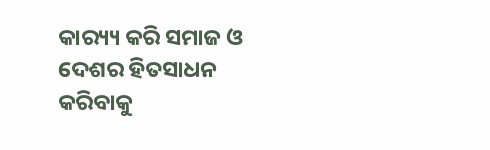କାର‌୍ୟ୍ୟ କରି ସମାଜ ଓ ଦେଶର ହିତସାଧନ କରିବାକୁ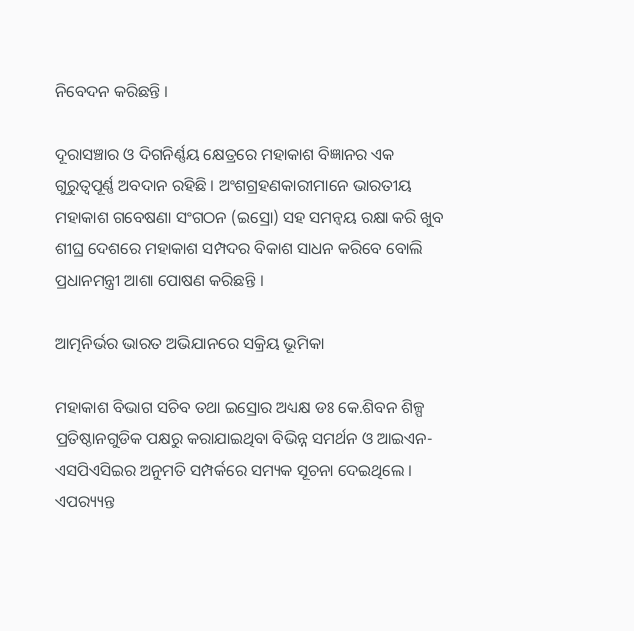ନିବେଦନ କରିଛନ୍ତି ।

ଦୂରାସଞ୍ଚାର ଓ ଦିଗନିର୍ଣ୍ଣୟ କ୍ଷେତ୍ରରେ ମହାକାଶ ବିଜ୍ଞାନର ଏକ ଗୁରୁତ୍ୱପୂର୍ଣ୍ଣ ଅବଦାନ ରହିଛି । ଅଂଶଗ୍ରହଣକାରୀମାନେ ଭାରତୀୟ ମହାକାଶ ଗବେଷଣା ସଂଗଠନ (ଇସ୍ରୋ) ସହ ସମନ୍ଵୟ ରକ୍ଷା କରି ଖୁବ ଶୀଘ୍ର ଦେଶରେ ମହାକାଶ ସମ୍ପଦର ବିକାଶ ସାଧନ କରିବେ ବୋଲି ପ୍ରଧାନମନ୍ତ୍ରୀ ଆଶା ପୋଷଣ କରିଛନ୍ତି ।

ଆତ୍ମନିର୍ଭର ଭାରତ ଅଭିଯାନରେ ସକ୍ରିୟ ଭୂମିକା

ମହାକାଶ ବିଭାଗ ସଚିବ ତଥା ଇସ୍ରୋର ଅଧ୍ୟକ୍ଷ ଡଃ କେ.ଶିବନ ଶିଳ୍ପ ପ୍ରତିଷ୍ଠାନଗୁଡିକ ପକ୍ଷରୁ କରାଯାଇଥିବା ବିଭିନ୍ନ ସମର୍ଥନ ଓ ଆଇଏନ-ଏସପିଏସିଇର ଅନୁମତି ସମ୍ପର୍କରେ ସମ୍ୟକ ସୂଚନା ଦେଇଥିଲେ । ଏପର‌୍ୟ୍ୟନ୍ତ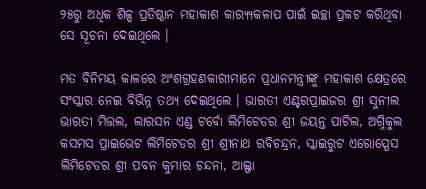୨୫ରୁ ଅଧିକ ଶିଳ୍ପ ପ୍ରତିଷ୍ଠାନ ମହାକାଶ କାର‌୍ୟ୍ୟକଳାପ ପାଇଁ ଇଚ୍ଛା ପ୍ରକଟ କରିଥିବା ସେ ସୂଚନା ଦେଇଥିଲେ ।

ମତ ବିନିମୟ କାଳରେ ଅଂଶଗ୍ରହଣକାରୀମାନେ ପ୍ରଧାନମନ୍ତ୍ରୀଙ୍କୁ ମହାକାଶ କ୍ଷେତ୍ରରେ ସଂସ୍କାର ନେଇ ବିଭିନ୍ନ ତଥ୍ୟ ଦେଇଥିଲେ । ଭାରତୀ ଏଣ୍ଟରପ୍ରାଇଜର ଶ୍ରୀ ସୁନୀଲ ଭାରତୀ ମିତ୍ତଲ, ଲାରସନ ଏଣ୍ଡ ଟର୍ବୋ ଲିମିଟେଡର ଶ୍ରୀ ଜୟନ୍ତ ପାଟିଲ, ଅଗ୍ନିକୁଲ କସମସ ପ୍ରାଇଭେଟ ଲିମିଟେଡର ଶ୍ରୀ ଶ୍ରୀନାଥ ରବିଚନ୍ଦ୍ରନ, ସ୍କାଇରୁଟ ଏରୋସ୍ପେସ ଲିମିଟେଡର ଶ୍ରୀ ପବନ କୁମାର ଚନ୍ଦନା, ଆଲ୍ଫା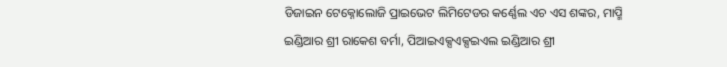ଡିଜାଇନ ଟେକ୍ନୋଲୋଜି ପ୍ରାଇଭେଟ ଲିମିଟେଡର କର୍ଣ୍ଣେଲ ଏଚ ଏସ ଶଙ୍କର, ମାପ୍ମି ଇଣ୍ଡିଆର ଶ୍ରୀ ରାକେଶ ବର୍ମା, ପିଆଇଏକ୍ସଏକ୍ସଇଏଲ ଇଣ୍ଡିଆର ଶ୍ରୀ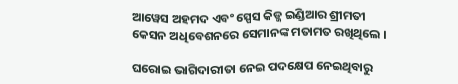ଆୱେସ ଅହମଦ ଏବଂ ସ୍ପେସ କିଡ୍ଜ ଇଣ୍ଡିଆର ଶ୍ରୀମତୀ କେସନ ଅଧିବେଶନରେ ସେମାନଙ୍କ ମତାମତ ରଖିଥିଲେ ।

ଘରୋଇ ଭାଗିଦାରୀତା ନେଇ ପଦକ୍ଷେପ ନେଇଥିବାରୁ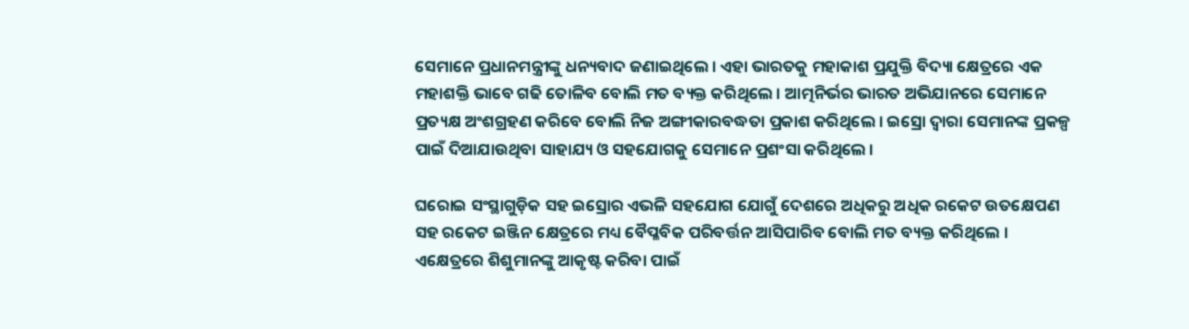ସେମାନେ ପ୍ରଧାନମନ୍ତ୍ରୀଙ୍କୁ ଧନ୍ୟବାଦ ଜଣାଇଥିଲେ । ଏହା ଭାରତକୁ ମହାକାଶ ପ୍ରଯୁକ୍ତି ବିଦ୍ୟା କ୍ଷେତ୍ରରେ ଏକ ମହାଶକ୍ତି ଭାବେ ଗଢି ତୋଳିବ ବୋଲି ମତ ବ୍ୟକ୍ତ କରିଥିଲେ । ଆତ୍ମନିର୍ଭର ଭାରତ ଅଭିଯାନରେ ସେମାନେ ପ୍ରତ୍ୟକ୍ଷ ଅଂଶଗ୍ରହଣ କରିବେ ବୋଲି ନିଜ ଅଙ୍ଗୀକାରବଦ୍ଧତା ପ୍ରକାଶ କରିଥିଲେ । ଇସ୍ରୋ ଦ୍ଵାରା ସେମାନଙ୍କ ପ୍ରକଳ୍ପ ପାଇଁ ଦିଆଯାଉଥିବା ସାହାଯ୍ୟ ଓ ସହଯୋଗକୁ ସେମାନେ ପ୍ରଶଂସା କରିଥିଲେ ।

ଘରୋଇ ସଂସ୍ଥାଗୁଡ଼ିକ ସହ ଇସ୍ରୋର ଏଭଳି ସହଯୋଗ ଯୋଗୁଁ ଦେଶରେ ଅଧିକରୁ ଅଧିକ ରକେଟ ଉତକ୍ଷେପଣ ସହ ରକେଟ ଇଞ୍ଜିନ କ୍ଷେତ୍ରରେ ମଧ୍ୟ ବୈପ୍ଳବିକ ପରିବର୍ତ୍ତନ ଆସିପାରିବ ବୋଲି ମତ ବ୍ୟକ୍ତ କରିଥିଲେ । ଏକ୍ଷେତ୍ରରେ ଶିଶୁମାନଙ୍କୁ ଆକୃଷ୍ଟ କରିବା ପାଇଁ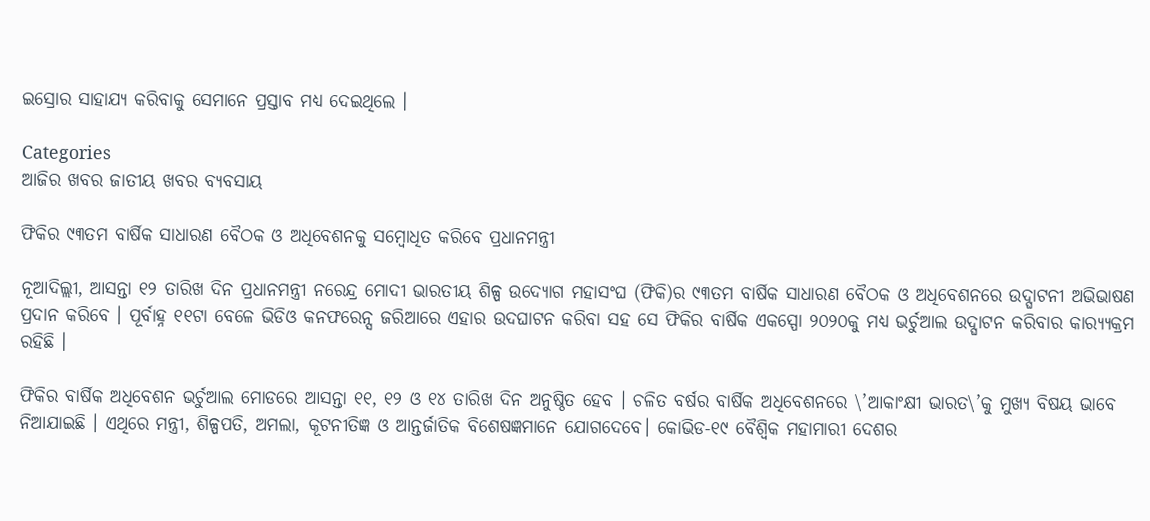ଇସ୍ରୋର ସାହାଯ୍ୟ କରିବାକୁ ସେମାନେ ପ୍ରସ୍ତାବ ମଧ୍ୟ ଦେଇଥିଲେ ।

Categories
ଆଜିର ଖବର ଜାତୀୟ ଖବର ବ୍ୟବସାୟ

ଫିକିର ୯୩ତମ ବାର୍ଷିକ ସାଧାରଣ ବୈଠକ ଓ ଅଧିବେଶନକୁ ସମ୍ବୋଧିତ କରିବେ ପ୍ରଧାନମନ୍ତ୍ରୀ

ନୂଆଦିଲ୍ଲୀ, ଆସନ୍ତା ୧୨ ତାରିଖ ଦିନ ପ୍ରଧାନମନ୍ତ୍ରୀ ନରେନ୍ଦ୍ର ମୋଦୀ ଭାରତୀୟ ଶିଳ୍ପ ଉଦ୍ୟୋଗ ମହାସଂଘ (ଫିକି)ର ୯୩ତମ ବାର୍ଷିକ ସାଧାରଣ ବୈଠକ ଓ ଅଧିବେଶନରେ ଉଦ୍ଘାଟନୀ ଅଭିଭାଷଣ ପ୍ରଦାନ କରିବେ । ପୂର୍ବାହ୍ନ ୧୧ଟା ବେଳେ ଭିଡିଓ କନଫରେନ୍ସ ଜରିଆରେ ଏହାର ଉଦଘାଟନ କରିବା ସହ ସେ ଫିକିର ବାର୍ଷିକ ଏକସ୍ପୋ ୨୦୨୦କୁ ମଧ୍ୟ ଭର୍ଚୁଆଲ ଉଦ୍ଘାଟନ କରିବାର କାର‌୍ୟ୍ୟକ୍ରମ ରହିଛି ।

ଫିକିର ବାର୍ଷିକ ଅଧିବେଶନ ଭର୍ଚୁଆଲ ମୋଡରେ ଆସନ୍ତା ୧୧, ୧୨ ଓ ୧୪ ତାରିଖ ଦିନ ଅନୁଷ୍ଠିତ ହେବ । ଚଳିତ ବର୍ଷର ବାର୍ଷିକ ଅଧିବେଶନରେ \’ଆକାଂକ୍ଷୀ ଭାରତ\’କୁ ମୁଖ୍ୟ ବିଷୟ ଭାବେ ନିଆଯାଇଛି । ଏଥିରେ ମନ୍ତ୍ରୀ, ଶିଳ୍ପପତି, ଅମଲା, କୂଟନୀତିଜ୍ଞ ଓ ଆନ୍ତର୍ଜାତିକ ବିଶେଷଜ୍ଞମାନେ ଯୋଗଦେବେ। କୋଭିଡ-୧୯ ବୈଶ୍ଵିକ ମହାମାରୀ ଦେଶର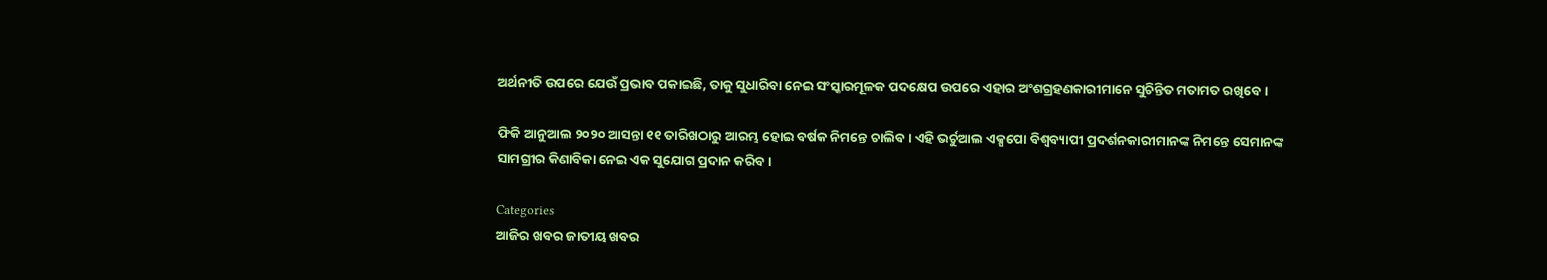ଅର୍ଥନୀତି ଉପରେ ଯେଉଁ ପ୍ରଭାବ ପକାଇଛି, ତାକୁ ସୁଧାରିବା ନେଇ ସଂସ୍କାରମୂଳକ ପଦକ୍ଷେପ ଉପରେ ଏହାର ଅଂଶଗ୍ରହଣକାରୀମାନେ ସୁଚିନ୍ତିତ ମତାମତ ରଖିବେ।

ଫିକି ଆନୁଆଲ ୨୦୨୦ ଆସନ୍ତା ୧୧ ତାରିଖଠାରୁ ଆରମ୍ଭ ହୋଇ ବର୍ଷକ ନିମନ୍ତେ ଚାଲିବ। ଏହି ଭର୍ଚୁଆଲ ଏକ୍ସପୋ ବିଶ୍ଵବ୍ୟାପୀ ପ୍ରଦର୍ଶନକାରୀମାନଙ୍କ ନିମନ୍ତେ ସେମାନଙ୍କ ସାମଗ୍ରୀର କିଣାବିକା ନେଇ ଏକ ସୁଯୋଗ ପ୍ରଦାନ କରିବ।

Categories
ଆଜିର ଖବର ଜାତୀୟ ଖବର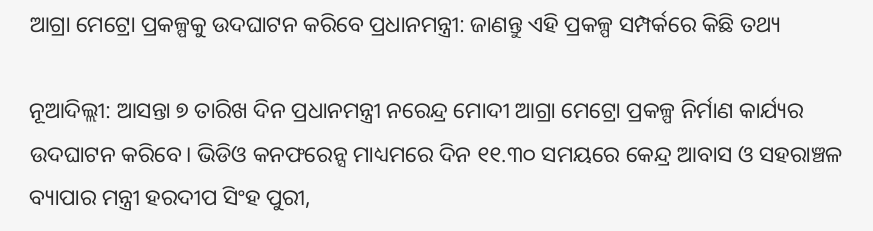ଆଗ୍ରା ମେଟ୍ରୋ ପ୍ରକଳ୍ପକୁ ଉଦଘାଟନ କରିବେ ପ୍ରଧାନମନ୍ତ୍ରୀ: ଜାଣନ୍ତୁ ଏହି ପ୍ରକଳ୍ପ ସମ୍ପର୍କରେ କିଛି ତଥ୍ୟ

ନୂଆଦିଲ୍ଲୀ: ଆସନ୍ତା ୭ ତାରିଖ ଦିନ ପ୍ରଧାନମନ୍ତ୍ରୀ ନରେନ୍ଦ୍ର ମୋଦୀ ଆଗ୍ରା ମେଟ୍ରୋ ପ୍ରକଳ୍ପ ନିର୍ମାଣ କାର୍ଯ୍ୟର ଉଦଘାଟନ କରିବେ। ଭିଡିଓ କନଫରେନ୍ସ ମାଧ୍ୟମରେ ଦିନ ୧୧.୩୦ ସମୟରେ କେନ୍ଦ୍ର ଆବାସ ଓ ସହରାଞ୍ଚଳ ବ୍ୟାପାର ମନ୍ତ୍ରୀ ହରଦୀପ ସିଂହ ପୁରୀ,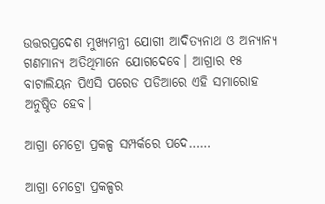ଉତ୍ତରପ୍ରଦେଶ ମୁଖ୍ୟମନ୍ତ୍ରୀ ଯୋଗୀ ଆଦିତ୍ୟନାଥ ଓ ଅନ୍ୟାନ୍ୟ ଗଣମାନ୍ୟ ଅତିଥିମାନେ ଯୋଗଦେବେ। ଆଗ୍ରାର ୧୫ ବାଟାଲିୟନ ପିଏସି ପରେଡ ପଡିଆରେ ଏହି ସମାରୋହ ଅନୁଷ୍ଠିତ ହେବ।

ଆଗ୍ରା ମେଟ୍ରୋ ପ୍ରକଳ୍ପ ସମ୍ପର୍କରେ ପଦେ……

ଆଗ୍ରା ମେଟ୍ରୋ ପ୍ରକଳ୍ପର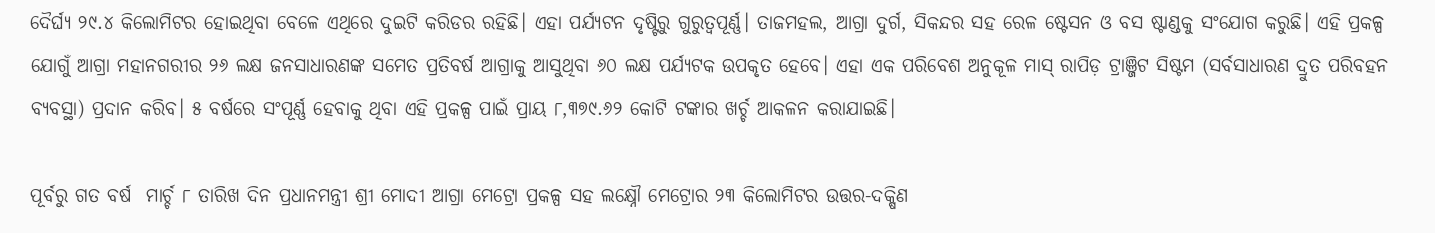ଦୈର୍ଘ୍ୟ ୨୯.୪ କିଲୋମିଟର ହୋଇଥିବା ବେଳେ ଏଥିରେ ଦୁଇଟି କରିଡର ରହିଛି। ଏହା ପର୍ଯ୍ୟଟନ ଦୃଷ୍ଟିରୁ ଗୁରୁତ୍ୱପୂର୍ଣ୍ଣ। ତାଜମହଲ, ଆଗ୍ରା ଦୁର୍ଗ, ସିକନ୍ଦର ସହ ରେଳ ଷ୍ଟେସନ ଓ ବସ ଷ୍ଟାଣ୍ଡକୁ ସଂଯୋଗ କରୁଛି। ଏହି ପ୍ରକଳ୍ପ ଯୋଗୁଁ ଆଗ୍ରା ମହାନଗରୀର ୨୬ ଲକ୍ଷ ଜନସାଧାରଣଙ୍କ ସମେତ ପ୍ରତିବର୍ଷ ଆଗ୍ରାକୁ ଆସୁଥିବା ୬୦ ଲକ୍ଷ ପର୍ଯ୍ୟଟକ ଉପକୃତ ହେବେ। ଏହା ଏକ ପରିବେଶ ଅନୁକୂଳ ମାସ୍ ରାପିଡ଼ ଟ୍ରାଞ୍ଜିଟ ସିଷ୍ଟମ (ସର୍ବସାଧାରଣ ଦ୍ରୁତ ପରିବହନ ବ୍ୟବସ୍ଥା) ପ୍ରଦାନ କରିବ। ୫ ବର୍ଷରେ ସଂପୂର୍ଣ୍ଣ ହେବାକୁ ଥିବା ଏହି ପ୍ରକଳ୍ପ ପାଇଁ ପ୍ରାୟ ୮,୩୭୯.୬୨ କୋଟି ଟଙ୍କାର ଖର୍ଚ୍ଚ ଆକଳନ କରାଯାଇଛି।

ପୂର୍ବରୁ ଗତ ବର୍ଷ  ମାର୍ଚ୍ଚ ୮ ତାରିଖ ଦିନ ପ୍ରଧାନମନ୍ତ୍ରୀ ଶ୍ରୀ ମୋଦୀ ଆଗ୍ରା ମେଟ୍ରୋ ପ୍ରକଳ୍ପ ସହ ଲକ୍ଷ୍ନୌ ମେଟ୍ରୋର ୨୩ କିଲୋମିଟର ଉତ୍ତର-ଦକ୍ଷିଣ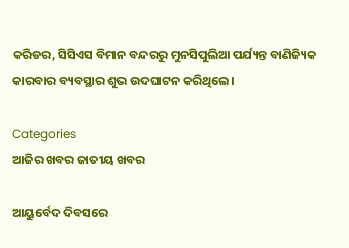କରିଡର, ସିସିଏସ ବିମାନ ବନ୍ଦରରୁ ମୁନସିପୁଲିଆ ପର୍ଯ୍ୟନ୍ତ ବାଣିଜ୍ୟିକ କାରବାର ବ୍ୟବସ୍ଥାର ଶୁଭ ଉଦଘାଟନ କରିଥିଲେ।

Categories
ଆଜିର ଖବର ଜାତୀୟ ଖବର

ଆୟୁର୍ବେଦ ଦିବସରେ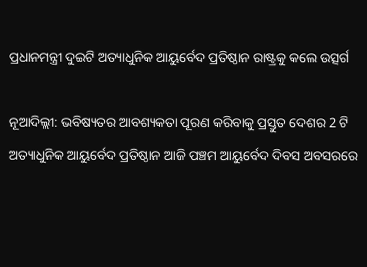ପ୍ରଧାନମନ୍ତ୍ରୀ ଦୁଇଟି ଅତ୍ୟାଧୁନିକ ଆୟୁର୍ବେଦ ପ୍ରତିଷ୍ଠାନ ରାଷ୍ଟ୍ରକୁ କଲେ ଉତ୍ସର୍ଗ

ନୂଆଦିଲ୍ଲୀ: ଭବିଷ୍ୟତର ଆବଶ୍ୟକତା ପୂରଣ କରିବାକୁ ପ୍ରସ୍ତୁତ ଦେଶର 2 ଟି ଅତ୍ୟାଧୁନିକ ଆୟୁର୍ବେଦ ପ୍ରତିଷ୍ଠାନ ଆଜି ପଞ୍ଚମ ଆୟୁର୍ବେଦ ଦିବସ ଅବସରରେ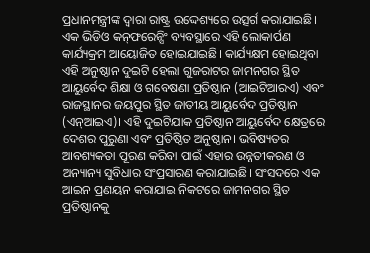ପ୍ରଧାନମନ୍ତ୍ରୀଙ୍କ ଦ୍ୱାରା ରାଷ୍ଟ୍ର ଉଦ୍ଦେଶ୍ୟରେ ଉତ୍ସର୍ଗ କରାଯାଇଛି। ଏକ ଭିଡିଓ କନ୍‌ଫରେନ୍ସିଂ ବ୍ୟବସ୍ଥାରେ ଏହି ଲୋକାର୍ପଣ କାର୍ଯ୍ୟକ୍ରମ ଆୟୋଜିତ ହୋଇଯାଇଛି। କାର୍ଯ୍ୟକ୍ଷମ ହୋଇଥିବା ଏହି ଅନୁଷ୍ଠାନ ଦୁଇଟି ହେଲା ଗୁଜରାଟର ଜାମନଗର ସ୍ଥିତ ଆୟୁର୍ବେଦ ଶିକ୍ଷା ଓ ଗବେଷଣା ପ୍ରତିଷ୍ଠାନ (ଆଇଟିଆରଏ) ଏବଂ ରାଜସ୍ଥାନର ଜୟପୁର ସ୍ଥିତ ଜାତୀୟ ଆୟୁର୍ବେଦ ପ୍ରତିଷ୍ଠାନ (ଏନ୍‌ଆଇଏ)। ଏହି ଦୁଇଟିଯାକ ପ୍ରତିଷ୍ଠାନ ଆୟୁର୍ବେଦ କ୍ଷେତ୍ରରେ ଦେଶର ପୁରୁଣା ଏବଂ ପ୍ରତିଷ୍ଠିତ ଅନୁଷ୍ଠାନ। ଭବିଷ୍ୟତର ଆବଶ୍ୟକତା ପୂରଣ କରିବା ପାଇଁ ଏହାର ଉନ୍ନତୀକରଣ ଓ ଅନ୍ୟାନ୍ୟ ସୁବିଧାର ସଂପ୍ରସାରଣ କରାଯାଇଛି। ସଂସଦରେ ଏକ ଆଇନ ପ୍ରଣୟନ କରାଯାଇ ନିକଟରେ ଜାମନଗର ସ୍ଥିତ ପ୍ରତିଷ୍ଠାନକୁ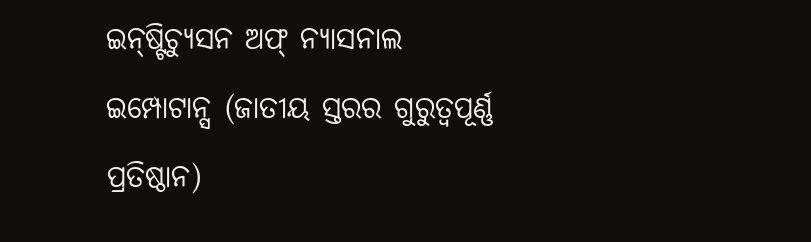ଇନ୍‌ଷ୍ଟିଚ୍ୟୁସନ ଅଫ୍‌ ନ୍ୟାସନାଲ ଇମ୍ପୋଟାନ୍ସ (ଜାତୀୟ ସ୍ତରର ଗୁରୁତ୍ୱପୂର୍ଣ୍ଣ ପ୍ରତିଷ୍ଠାନ)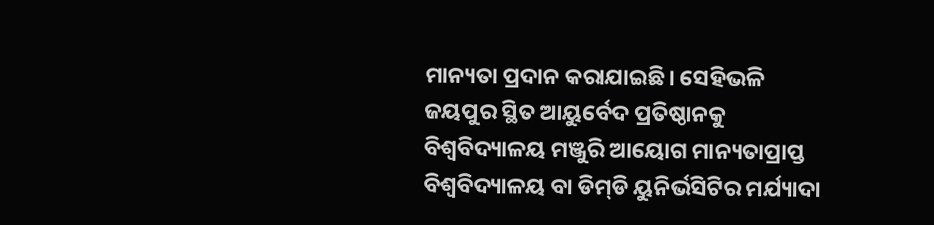ମାନ୍ୟତା ପ୍ରଦାନ କରାଯାଇଛି। ସେହିଭଳି ଜୟପୁର ସ୍ଥିତ ଆୟୁର୍ବେଦ ପ୍ରତିଷ୍ଠାନକୁ ବିଶ୍ୱବିଦ୍ୟାଳୟ ମଞ୍ଜୁରି ଆୟୋଗ ମାନ୍ୟତାପ୍ରାପ୍ତ ବିଶ୍ୱବିଦ୍ୟାଳୟ ବା ଡିମ୍‌ଡି ୟୁନିର୍ଭସିଟିର ମର୍ଯ୍ୟାଦା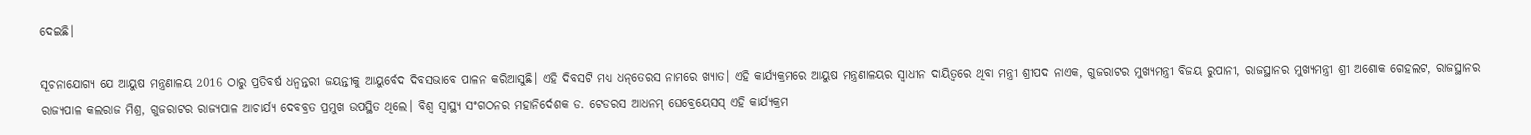ଦେଇଛି।

ସୂଚନାଯୋଗ୍ୟ ଯେ ଆୟୁଷ ମନ୍ତ୍ରଣାଳୟ 2016 ଠାରୁ ପ୍ରତିବର୍ଷ ଧନ୍ୱନ୍ତରୀ ଜୟନ୍ତୀକୁ ଆୟୁର୍ବେଦ ଦିବସଭାବେ ପାଳନ କରିଆସୁଛି। ଏହି ଦିବସଟି ମଧ୍ୟ ଧନ୍‌ତେରସ ନାମରେ ଖ୍ୟାତ। ଏହି କାର୍ଯ୍ୟକ୍ରମରେ ଆୟୁଷ ମନ୍ତ୍ରଣାଳୟର ସ୍ୱାଧୀନ ଦାୟିତ୍ୱରେ ଥିବା ମନ୍ତ୍ରୀ ଶ୍ରୀପଦ ନାଏକ, ଗୁଜରାଟର ମୁଖ୍ୟମନ୍ତ୍ରୀ ବିଜୟ ରୁପାନୀ, ରାଜସ୍ଥାନର ମୁଖ୍ୟମନ୍ତ୍ରୀ ଶ୍ରୀ ଅଶୋକ ଗେହଲଟ, ରାଜସ୍ଥାନର ରାଜ୍ୟପାଳ କଲରାଜ ମିଶ୍ର, ଗୁଜରାଟର ରାଜ୍ୟପାଳ ଆଚାର୍ଯ୍ୟ ଦେବବ୍ରତ ପ୍ରମୁଖ ଉପସ୍ଥିତ ଥିଲେ। ବିଶ୍ୱ ସ୍ୱାସ୍ଥ୍ୟ ସଂଗଠନର ମହାନିର୍ଦେଶକ ଡ. ଟେଡରସ ଆଧନମ୍‌ ଘେବ୍ରେୟେସସ୍‌ ଏହି କାର୍ଯ୍ୟକ୍ରମ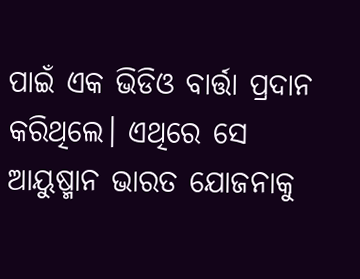ପାଇଁ ଏକ ଭିଡିଓ ବାର୍ତ୍ତା ପ୍ରଦାନ କରିଥିଲେ। ଏଥିରେ ସେ ଆୟୁଷ୍ମାନ ଭାରତ ଯୋଜନାକୁ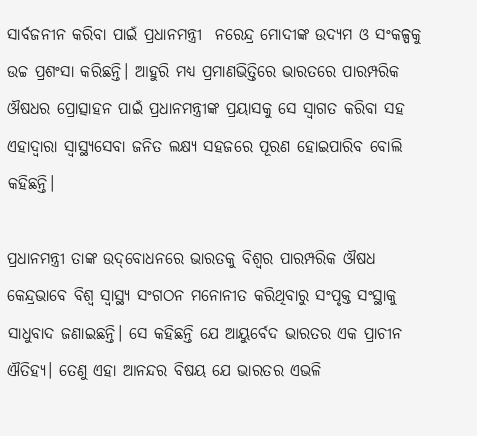ସାର୍ବଜନୀନ କରିବା ପାଇଁ ପ୍ରଧାନମନ୍ତ୍ରୀ  ନରେନ୍ଦ୍ର ମୋଦୀଙ୍କ ଉଦ୍ୟମ ଓ ସଂକଳ୍ପକୁ ଉଚ୍ଚ ପ୍ରଶଂସା କରିଛନ୍ତି। ଆହୁରି ମଧ୍ୟ ପ୍ରମାଣଭିତ୍ତିରେ ଭାରତରେ ପାରମ୍ପରିକ ଔଷଧର ପ୍ରୋତ୍ସାହନ ପାଇଁ ପ୍ରଧାନମନ୍ତ୍ରୀଙ୍କ ପ୍ରୟାସକୁ ସେ ସ୍ୱାଗତ କରିବା ସହ ଏହାଦ୍ୱାରା ସ୍ୱାସ୍ଥ୍ୟସେବା ଜନିତ ଲକ୍ଷ୍ୟ ସହଜରେ ପୂରଣ ହୋଇପାରିବ ବୋଲି କହିଛନ୍ତି।

ପ୍ରଧାନମନ୍ତ୍ରୀ ତାଙ୍କ ଉଦ୍‌ବୋଧନରେ ଭାରତକୁ ବିଶ୍ୱର ପାରମ୍ପରିକ ଔଷଧ କେନ୍ଦ୍ରଭାବେ ବିଶ୍ୱ ସ୍ୱାସ୍ଥ୍ୟ ସଂଗଠନ ମନୋନୀତ କରିଥିବାରୁ ସଂପୃକ୍ତ ସଂସ୍ଥାକୁ ସାଧୁବାଦ ଜଣାଇଛନ୍ତି। ସେ କହିଛନ୍ତି ଯେ ଆୟୁର୍ବେଦ ଭାରତର ଏକ ପ୍ରାଚୀନ ଐତିହ୍ୟ। ତେଣୁ ଏହା ଆନନ୍ଦର ବିଷୟ ଯେ ଭାରତର ଏଭଳି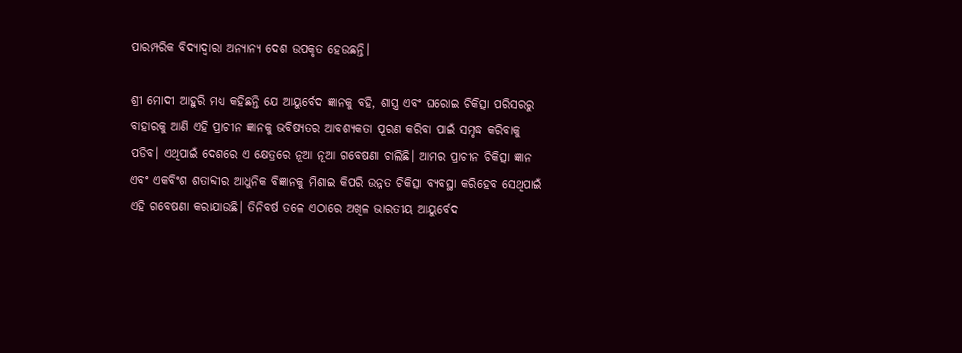ପାରମ୍ପରିକ ବିଦ୍ୟାଦ୍ୱାରା ଅନ୍ୟାନ୍ୟ ଦେଶ ଉପକୃତ ହେଉଛନ୍ତି।

ଶ୍ରୀ ମୋଦୀ ଆହୁରି ମଧ୍ୟ କହିଛନ୍ତି ଯେ ଆୟୁର୍ବେଦ ଜ୍ଞାନକୁ ବହି, ଶାସ୍ତ୍ର ଏବଂ ଘରୋଇ ଚିକିତ୍ସା ପରିସରରୁ ବାହାରକୁ ଆଣି ଏହି ପ୍ରାଚୀନ ଜ୍ଞାନକୁ ଭବିଷ୍ୟତର ଆବଶ୍ୟକତା ପୂରଣ କରିବା ପାଇଁ ସମୃଦ୍ଧ କରିବାକୁ ପଡିବ। ଏଥିପାଇଁ ଦେଶରେ ଏ କ୍ଷେତ୍ରରେ ନୂଆ ନୂଆ ଗବେଷଣା ଚାଲିଛି। ଆମର ପ୍ରାଚୀନ ଚିକିତ୍ସା ଜ୍ଞାନ ଏବଂ ଏକବିଂଶ ଶତାବ୍ଦୀର ଆଧୁନିକ ବିଜ୍ଞାନକୁ ମିଶାଇ କିପରି ଉନ୍ନତ ଚିକିତ୍ସା ବ୍ୟବସ୍ଥା କରିହେବ ସେଥିପାଇଁ ଏହି ଗବେଷଣା କରାଯାଉଛି। ତିନିବର୍ଷ ତଳେ ଏଠାରେ ଅଖିଳ ଭାରତୀୟ ଆୟୁର୍ବେଦ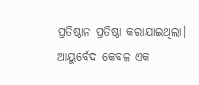ପ୍ରତିଷ୍ଠାନ ପ୍ରତିଷ୍ଠା କରାଯାଇଥିଲା। ଆୟୁର୍ବେଦ କେବଳ ଏକ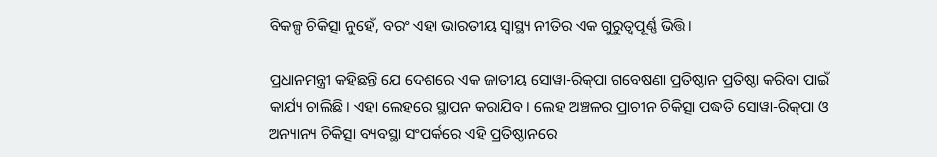ବିକଳ୍ପ ଚିକିତ୍ସା ନୁହେଁ, ବରଂ ଏହା ଭାରତୀୟ ସ୍ୱାସ୍ଥ୍ୟ ନୀତିର ଏକ ଗୁରୁତ୍ୱପୂର୍ଣ୍ଣ ଭିତ୍ତି।

ପ୍ରଧାନମନ୍ତ୍ରୀ କହିଛନ୍ତି ଯେ ଦେଶରେ ଏକ ଜାତୀୟ ସୋୱା-ରିକ୍‌ପା ଗବେଷଣା ପ୍ରତିଷ୍ଠାନ ପ୍ରତିଷ୍ଠା କରିବା ପାଇଁ କାର୍ଯ୍ୟ ଚାଲିଛି। ଏହା ଲେହରେ ସ୍ଥାପନ କରାଯିବ। ଲେହ ଅଞ୍ଚଳର ପ୍ରାଚୀନ ଚିକିତ୍ସା ପଦ୍ଧତି ସୋୱା-ରିକ୍‌ପା ଓ ଅନ୍ୟାନ୍ୟ ଚିକିତ୍ସା ବ୍ୟବସ୍ଥା ସଂପର୍କରେ ଏହି ପ୍ରତିଷ୍ଠାନରେ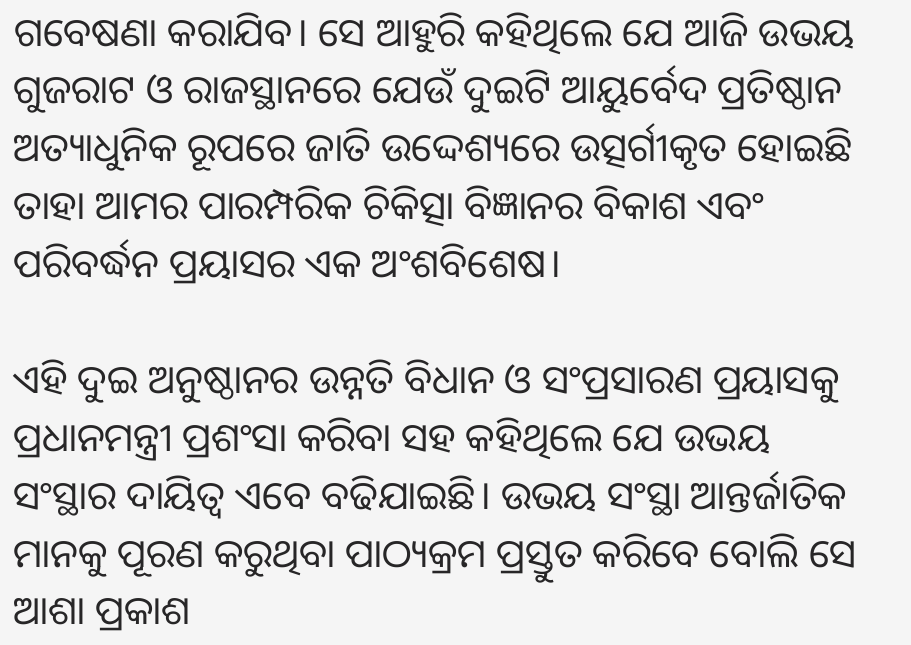ଗବେଷଣା କରାଯିବ। ସେ ଆହୁରି କହିଥିଲେ ଯେ ଆଜି ଉଭୟ ଗୁଜରାଟ ଓ ରାଜସ୍ଥାନରେ ଯେଉଁ ଦୁଇଟି ଆୟୁର୍ବେଦ ପ୍ରତିଷ୍ଠାନ ଅତ୍ୟାଧୁନିକ ରୂପରେ ଜାତି ଉଦ୍ଦେଶ୍ୟରେ ଉତ୍ସର୍ଗୀକୃତ ହୋଇଛି ତାହା ଆମର ପାରମ୍ପରିକ ଚିକିତ୍ସା ବିଜ୍ଞାନର ବିକାଶ ଏବଂ ପରିବର୍ଦ୍ଧନ ପ୍ରୟାସର ଏକ ଅଂଶବିଶେଷ।

ଏହି ଦୁଇ ଅନୁଷ୍ଠାନର ଉନ୍ନତି ବିଧାନ ଓ ସଂପ୍ରସାରଣ ପ୍ରୟାସକୁ ପ୍ରଧାନମନ୍ତ୍ରୀ ପ୍ରଶଂସା କରିବା ସହ କହିଥିଲେ ଯେ ଉଭୟ ସଂସ୍ଥାର ଦାୟିତ୍ୱ ଏବେ ବଢିଯାଇଛି। ଉଭୟ ସଂସ୍ଥା ଆନ୍ତର୍ଜାତିକ ମାନକୁ ପୂରଣ କରୁଥିବା ପାଠ୍ୟକ୍ରମ ପ୍ରସ୍ତୁତ କରିବେ ବୋଲି ସେ ଆଶା ପ୍ରକାଶ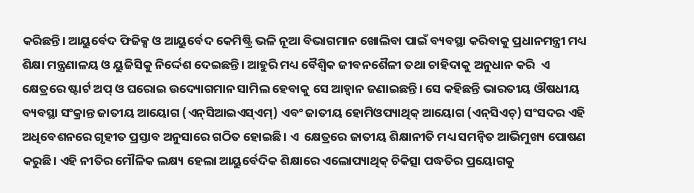କରିଛନ୍ତି। ଆୟୁର୍ବେଦ ଫିଜିକ୍ସ ଓ ଆୟୁର୍ବେଦ କେମିଷ୍ଟ୍ରି ଭଳି ନୂଆ ବିଭାଗମାନ ଖୋଲିବା ପାଇଁ ବ୍ୟବସ୍ଥା କରିବାକୁ ପ୍ରଧାନମନ୍ତ୍ରୀ ମଧ୍ୟ ଶିକ୍ଷା ମନ୍ତ୍ରଣାଳୟ ଓ ୟୁଜିସିକୁ ନିର୍ଦ୍ଦେଶ ଦେଇଛନ୍ତି। ଆହୁରି ମଧ୍ୟ ବୈଶ୍ୱିକ ଜୀବନଶୈଳୀ ତଥା ଚାହିଦାକୁ ଅନୁଧାନ କରି  ଏ କ୍ଷେତ୍ରରେ ଷ୍ଟାର୍ଟ ଅପ୍‌ ଓ ଘରୋଇ ଉଦ୍ୟୋଗମାନ ସାମିଲ ହେବାକୁ ସେ ଆହ୍ୱାନ ଜଣାଇଛନ୍ତି। ସେ କହିଛନ୍ତି ଭାରତୀୟ ଔଷଧୀୟ ବ୍ୟବସ୍ଥା ସଂକ୍ରାନ୍ତ ଜାତୀୟ ଆୟୋଗ (ଏନ୍‌ସିଆଇଏସ୍‌ଏମ୍‌) ଏବଂ ଜାତୀୟ ହୋମିଓପ୍ୟାଥିକ୍‌ ଆୟୋଗ (ଏନ୍‌ସିଏଚ୍‌) ସଂସଦର ଏହି ଅଧିବେଶନରେ ଗୃହୀତ ପ୍ରସ୍ତାବ ଅନୁସାରେ ଗଠିତ ହୋଇଛି। ଏ  କ୍ଷେତ୍ରରେ ଜାତୀୟ ଶିକ୍ଷାନୀତି ମଧ୍ୟ ସମନ୍ୱିତ ଆଭିମୁଖ୍ୟ ପୋଷଣ କରୁଛି। ଏହି ନୀତିର ମୌଳିକ ଲକ୍ଷ୍ୟ ହେଲା ଆୟୁର୍ବେଦିକ ଶିକ୍ଷାରେ ଏଲୋପ୍ୟାଥିକ୍‌ ଚିକିତ୍ସା ପଦ୍ଧତିର ପ୍ରୟୋଗକୁ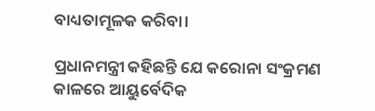ବାଧ୍ୟତାମୂଳକ କରିବା।

ପ୍ରଧାନମନ୍ତ୍ରୀ କହିଛନ୍ତି ଯେ କରୋନା ସଂକ୍ରମଣ କାଳରେ ଆୟୁର୍ବେଦିକ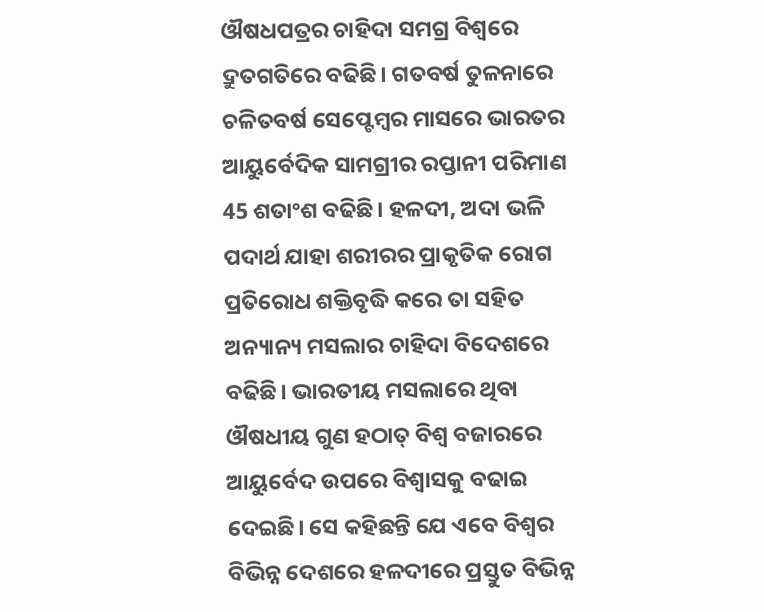ଔଷଧପତ୍ରର ଚାହିଦା ସମଗ୍ର ବିଶ୍ୱରେ ଦ୍ରୁତଗତିରେ ବଢିଛି। ଗତବର୍ଷ ତୁଳନାରେ ଚଳିତବର୍ଷ ସେପ୍ଟେମ୍ବର ମାସରେ ଭାରତର ଆୟୁର୍ବେଦିକ ସାମଗ୍ରୀର ରପ୍ତାନୀ ପରିମାଣ 45 ଶତାଂଶ ବଢିଛି। ହଳଦୀ, ଅଦା ଭଳି ପଦାର୍ଥ ଯାହା ଶରୀରର ପ୍ରାକୃତିକ ରୋଗ ପ୍ରତିରୋଧ ଶକ୍ତିବୃଦ୍ଧି କରେ ତା ସହିତ ଅନ୍ୟାନ୍ୟ ମସଲାର ଚାହିଦା ବିଦେଶରେ ବଢିଛି। ଭାରତୀୟ ମସଲାରେ ଥିବା ଔଷଧୀୟ ଗୁଣ ହଠାତ୍‌ ବିଶ୍ୱ ବଜାରରେ ଆୟୁର୍ବେଦ ଉପରେ ବିଶ୍ୱାସକୁ ବଢାଇ ଦେଇଛି। ସେ କହିଛନ୍ତି ଯେ ଏବେ ବିଶ୍ୱର ବିଭିନ୍ନ ଦେଶରେ ହଳଦୀରେ ପ୍ରସ୍ତୁତ ବିଭିନ୍ନ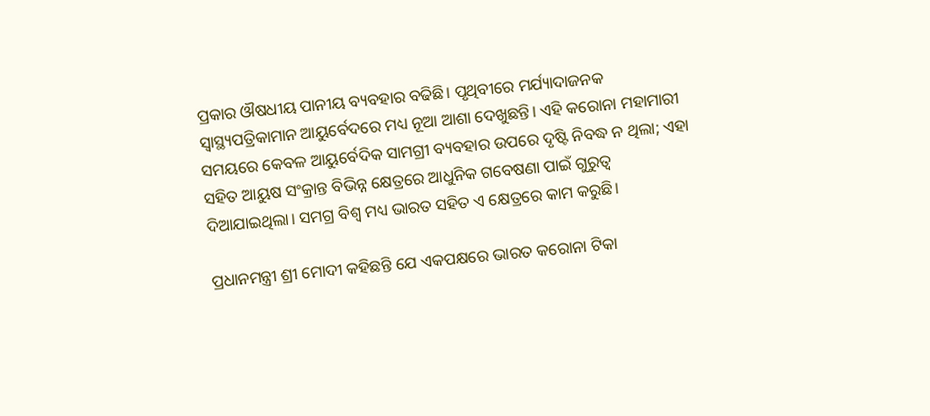ପ୍ରକାର ଔଷଧୀୟ ପାନୀୟ ବ୍ୟବହାର ବଢିଛି। ପୃଥିବୀରେ ମର୍ଯ୍ୟାଦାଜନକ ସ୍ୱାସ୍ଥ୍ୟପତ୍ରିକାମାନ ଆୟୁର୍ବେଦରେ ମଧ୍ୟ ନୂଆ ଆଶା ଦେଖୁଛନ୍ତି। ଏହି କରୋନା ମହାମାରୀ ସମୟରେ କେବଳ ଆୟୁର୍ବେଦିକ ସାମଗ୍ରୀ ବ୍ୟବହାର ଉପରେ ଦୃଷ୍ଟି ନିବଦ୍ଧ ନ ଥିଲା; ଏହା ସହିତ ଆୟୁଷ ସଂକ୍ରାନ୍ତ ବିଭିନ୍ନ କ୍ଷେତ୍ରରେ ଆଧୁନିକ ଗବେଷଣା ପାଇଁ ଗୁରୁତ୍ୱ ଦିଆଯାଇଥିଲା। ସମଗ୍ର ବିଶ୍ୱ ମଧ୍ୟ ଭାରତ ସହିତ ଏ କ୍ଷେତ୍ରରେ କାମ କରୁଛି।

ପ୍ରଧାନମନ୍ତ୍ରୀ ଶ୍ରୀ ମୋଦୀ କହିଛନ୍ତି ଯେ ଏକପକ୍ଷରେ ଭାରତ କରୋନା ଟିକା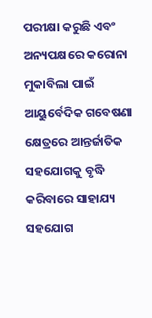ପରୀକ୍ଷା କରୁଛି ଏବଂ ଅନ୍ୟପକ୍ଷରେ କରୋନା ମୁକାବିଲା ପାଇଁ ଆୟୁର୍ବେଦିକ ଗବେଷଣା କ୍ଷେତ୍ରରେ ଆନ୍ତର୍ଜାତିକ ସହଯୋଗକୁ ବୃଦ୍ଧି କରିବାରେ ସାହାଯ୍ୟ ସହଯୋଗ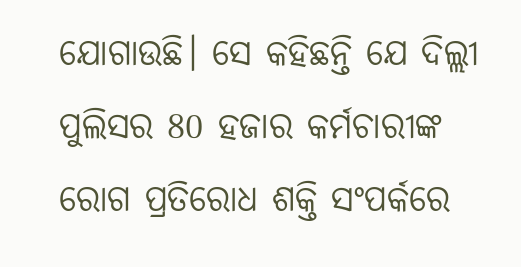ଯୋଗାଉଛି। ସେ କହିଛନ୍ତି ଯେ ଦିଲ୍ଲୀ ପୁଲିସର 80 ହଜାର କର୍ମଚାରୀଙ୍କ ରୋଗ ପ୍ରତିରୋଧ ଶକ୍ତି ସଂପର୍କରେ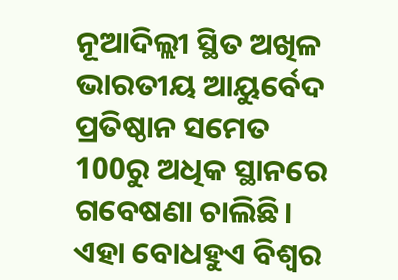ନୂଆଦିଲ୍ଲୀ ସ୍ଥିତ ଅଖିଳ ଭାରତୀୟ ଆୟୁର୍ବେଦ ପ୍ରତିଷ୍ଠାନ ସମେତ 100ରୁ ଅଧିକ ସ୍ଥାନରେ ଗବେଷଣା ଚାଲିଛି। ଏହା ବୋଧହୁଏ ବିଶ୍ୱର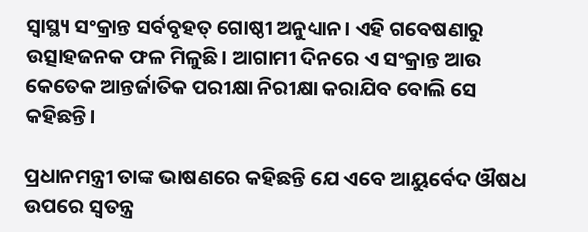ସ୍ୱାସ୍ଥ୍ୟ ସଂକ୍ରାନ୍ତ ସର୍ବବୃହତ୍‌ ଗୋଷ୍ଠୀ ଅନୁଧ୍ୟାନ। ଏହି ଗବେଷଣାରୁ ଉତ୍ସାହଜନକ ଫଳ ମିଳୁଛି। ଆଗାମୀ ଦିନରେ ଏ ସଂକ୍ରାନ୍ତ ଆଉ କେତେକ ଆନ୍ତର୍ଜାତିକ ପରୀକ୍ଷା ନିରୀକ୍ଷା କରାଯିବ ବୋଲି ସେ କହିଛନ୍ତି।

ପ୍ରଧାନମନ୍ତ୍ରୀ ତାଙ୍କ ଭାଷଣରେ କହିଛନ୍ତି ଯେ ଏବେ ଆୟୁର୍ବେଦ ଔଷଧ ଉପରେ ସ୍ୱତନ୍ତ୍ର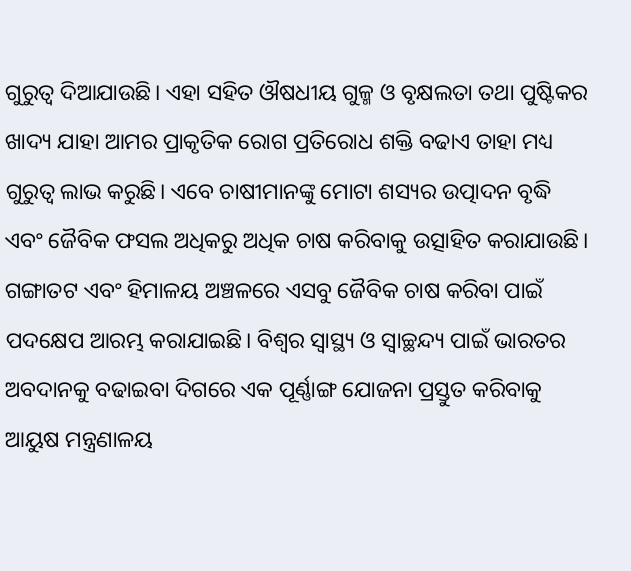ଗୁରୁତ୍ୱ ଦିଆଯାଉଛି। ଏହା ସହିତ ଔଷଧୀୟ ଗୁଳ୍ମ ଓ ବୃକ୍ଷଲତା ତଥା ପୁଷ୍ଟିକର ଖାଦ୍ୟ ଯାହା ଆମର ପ୍ରାକୃତିକ ରୋଗ ପ୍ରତିରୋଧ ଶକ୍ତି ବଢାଏ ତାହା ମଧ୍ୟ ଗୁରୁତ୍ୱ ଲାଭ କରୁଛି। ଏବେ ଚାଷୀମାନଙ୍କୁ ମୋଟା ଶସ୍ୟର ଉତ୍ପାଦନ ବୃଦ୍ଧି ଏବଂ ଜୈବିକ ଫସଲ ଅଧିକରୁ ଅଧିକ ଚାଷ କରିବାକୁ ଉତ୍ସାହିତ କରାଯାଉଛି। ଗଙ୍ଗାତଟ ଏବଂ ହିମାଳୟ ଅଞ୍ଚଳରେ ଏସବୁ ଜୈବିକ ଚାଷ କରିବା ପାଇଁ ପଦକ୍ଷେପ ଆରମ୍ଭ କରାଯାଇଛି। ବିଶ୍ୱର ସ୍ୱାସ୍ଥ୍ୟ ଓ ସ୍ୱାଚ୍ଛନ୍ଦ୍ୟ ପାଇଁ ଭାରତର ଅବଦାନକୁ ବଢାଇବା ଦିଗରେ ଏକ ପୂର୍ଣ୍ଣାଙ୍ଗ ଯୋଜନା ପ୍ରସ୍ତୁତ କରିବାକୁ ଆୟୁଷ ମନ୍ତ୍ରଣାଳୟ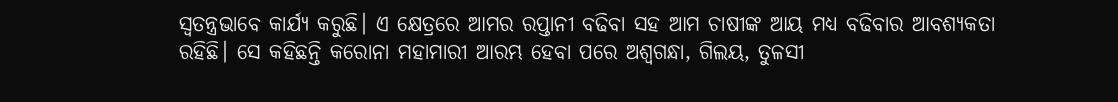ସ୍ୱତନ୍ତ୍ରଭାବେ କାର୍ଯ୍ୟ କରୁଛି। ଏ କ୍ଷେତ୍ରରେ ଆମର ରପ୍ତାନୀ ବଢିବା ସହ ଆମ ଚାଷୀଙ୍କ ଆୟ ମଧ୍ୟ ବଢିବାର ଆବଶ୍ୟକତା ରହିଛି। ସେ କହିଛନ୍ତି କରୋନା ମହାମାରୀ ଆରମ୍ଭ ହେବା ପରେ ଅଶ୍ୱଗନ୍ଧା, ଗିଲୟ, ତୁଳସୀ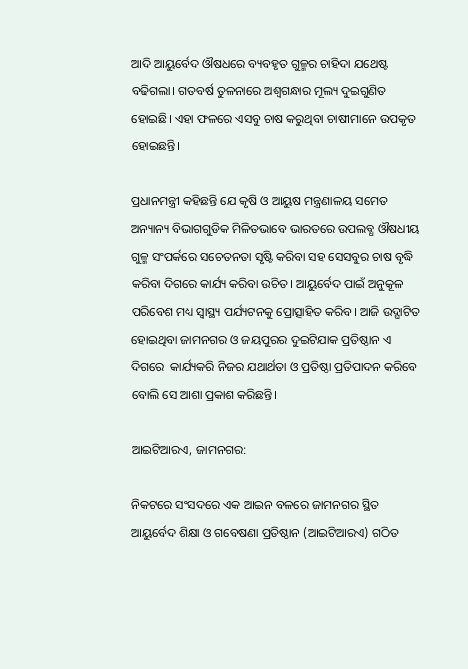ଆଦି ଆୟୁର୍ବେଦ ଔଷଧରେ ବ୍ୟବହୃତ ଗୁଳ୍ମର ଚାହିଦା ଯଥେଷ୍ଟ ବଢିଗଲା। ଗତବର୍ଷ ତୁଳନାରେ ଅଶ୍ୱଗନ୍ଧାର ମୂଲ୍ୟ ଦୁଇଗୁଣିତ ହୋଇଛି। ଏହା ଫଳରେ ଏସବୁ ଚାଷ କରୁଥିବା ଚାଷୀମାନେ ଉପକୃତ ହୋଇଛନ୍ତି।

ପ୍ରଧାନମନ୍ତ୍ରୀ କହିଛନ୍ତି ଯେ କୃଷି ଓ ଆୟୁଷ ମନ୍ତ୍ରଣାଳୟ ସମେତ ଅନ୍ୟାନ୍ୟ ବିଭାଗଗୁଡିକ ମିଳିତଭାବେ ଭାରତରେ ଉପଲବ୍ଧ ଔଷଧୀୟ ଗୁଳ୍ମ ସଂପର୍କରେ ସଚେତନତା ସୃଷ୍ଟି କରିବା ସହ ସେସବୁର ଚାଷ ବୃଦ୍ଧି କରିବା ଦିଗରେ କାର୍ଯ୍ୟ କରିବା ଉଚିତ। ଆୟୁର୍ବେଦ ପାଇଁ ଅନୁକୂଳ ପରିବେଶ ମଧ୍ୟ ସ୍ୱାସ୍ଥ୍ୟ ପର୍ଯ୍ୟଟନକୁ ପ୍ରୋତ୍ସାହିତ କରିବ। ଆଜି ଉଦ୍ଘାଟିତ ହୋଇଥିବା ଜାମନଗର ଓ ଜୟପୁରର ଦୁଇଟିଯାକ ପ୍ରତିଷ୍ଠାନ ଏ ଦିଗରେ  କାର୍ଯ୍ୟକରି ନିଜର ଯଥାର୍ଥତା ଓ ପ୍ରତିଷ୍ଠା ପ୍ରତିପାଦନ କରିବେ ବୋଲି ସେ ଆଶା ପ୍ରକାଶ କରିଛନ୍ତି।

ଆଇଟିଆରଏ, ଜାମନଗର:

ନିକଟରେ ସଂସଦରେ ଏକ ଆଇନ ବଳରେ ଜାମନଗର ସ୍ଥିତ ଆୟୁର୍ବେଦ ଶିକ୍ଷା ଓ ଗବେଷଣା ପ୍ରତିଷ୍ଠାନ (ଆଇଟିଆରଏ) ଗଠିତ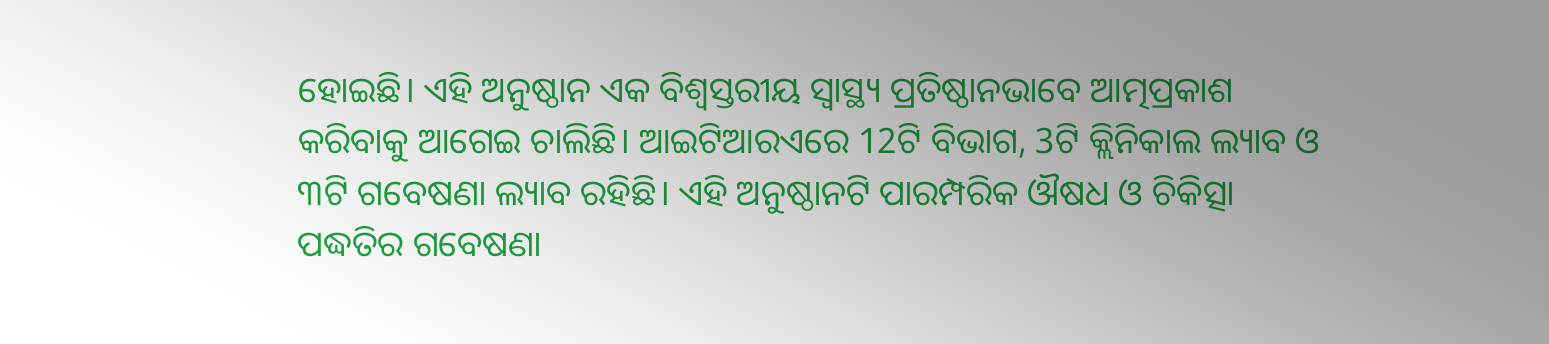ହୋଇଛି। ଏହି ଅନୁଷ୍ଠାନ ଏକ ବିଶ୍ୱସ୍ତରୀୟ ସ୍ୱାସ୍ଥ୍ୟ ପ୍ରତିଷ୍ଠାନଭାବେ ଆତ୍ମପ୍ରକାଶ କରିବାକୁ ଆଗେଇ ଚାଲିଛି। ଆଇଟିଆରଏରେ 12ଟି ବିଭାଗ, 3ଟି କ୍ଲିନିକାଲ ଲ୍ୟାବ ଓ ୩ଟି ଗବେଷଣା ଲ୍ୟାବ ରହିଛି। ଏହି ଅନୁଷ୍ଠାନଟି ପାରମ୍ପରିକ ଔଷଧ ଓ ଚିକିତ୍ସା ପଦ୍ଧତିର ଗବେଷଣା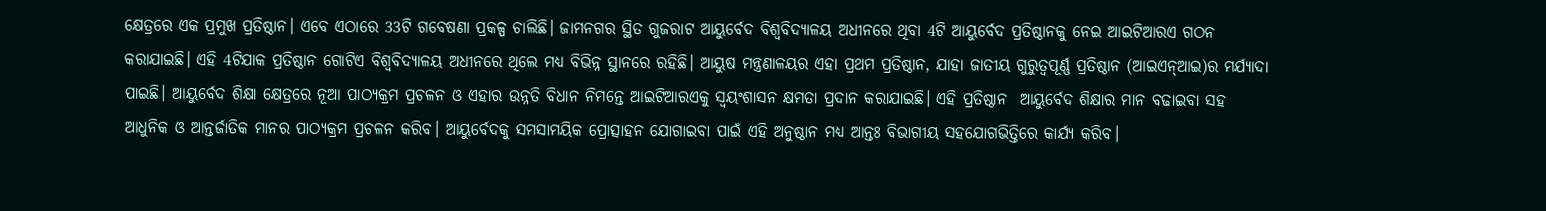କ୍ଷେତ୍ରରେ ଏକ ପ୍ରମୁଖ ପ୍ରତିଷ୍ଠାନ। ଏବେ ଏଠାରେ 33ଟି ଗବେଷଣା ପ୍ରକଳ୍ପ ଚାଲିଛି। ଜାମନଗର ସ୍ଥିତ ଗୁଜରାଟ ଆୟୁର୍ବେଦ ବିଶ୍ୱବିଦ୍ୟାଳୟ ଅଧୀନରେ ଥିବା 4ଟି ଆୟୁର୍ବେଦ ପ୍ରତିଷ୍ଠାନକୁ ନେଇ ଆଇଟିଆରଏ ଗଠନ କରାଯାଇଛି। ଏହି 4ଟିଯାକ ପ୍ରତିଷ୍ଠାନ ଗୋଟିଏ ବିଶ୍ୱବିଦ୍ୟାଳୟ ଅଧୀନରେ ଥିଲେ ମଧ୍ୟ ବିଭିନ୍ନ ସ୍ଥାନରେ ରହିଛି। ଆୟୁଷ ମନ୍ତ୍ରଣାଳୟର ଏହା ପ୍ରଥମ ପ୍ରତିଷ୍ଠାନ, ଯାହା ଜାତୀୟ ଗୁରୁତ୍ୱପୂର୍ଣ୍ଣ ପ୍ରତିଷ୍ଠାନ (ଆଇଏନ୍‌ଆଇ)ର ମର୍ଯ୍ୟାଦା ପାଇଛି। ଆୟୁର୍ବେଦ ଶିକ୍ଷା କ୍ଷେତ୍ରରେ ନୂଆ ପାଠ୍ୟକ୍ରମ ପ୍ରଚଳନ ଓ ଏହାର ଉନ୍ନତି ବିଧାନ ନିମନ୍ତେ ଆଇଟିଆରଏକୁ ସ୍ୱୟଂଶାସନ କ୍ଷମତା ପ୍ରଦାନ କରାଯାଇଛି। ଏହି ପ୍ରତିଷ୍ଠାନ  ଆୟୁର୍ବେଦ ଶିକ୍ଷାର ମାନ ବଢାଇବା ସହ ଆଧୁନିକ ଓ ଆନ୍ତର୍ଜାତିକ ମାନର ପାଠ୍ୟକ୍ରମ ପ୍ରଚଳନ କରିବ। ଆୟୁର୍ବେଦକୁ ସମସାମୟିକ ପ୍ରୋତ୍ସାହନ ଯୋଗାଇବା ପାଇଁ ଏହି ଅନୁଷ୍ଠାନ ମଧ୍ୟ ଆନ୍ତଃ ବିଭାଗୀୟ ସହଯୋଗଭିତ୍ତିରେ କାର୍ଯ୍ୟ କରିବ।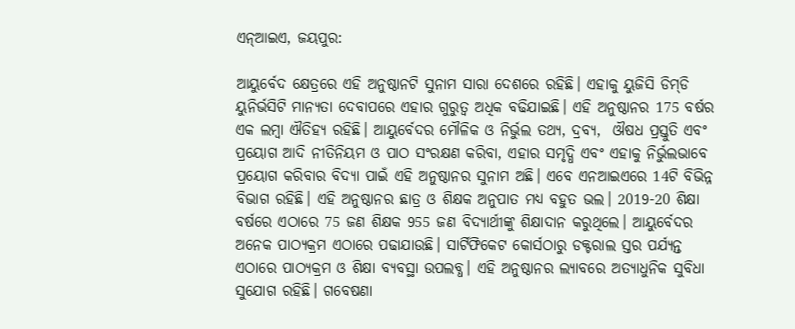ଏନ୍‌ଆଇଏ, ଜୟପୁର:

ଆୟୁର୍ବେଦ କ୍ଷେତ୍ରରେ ଏହି ଅନୁଷ୍ଠାନଟି ସୁନାମ ସାରା ଦେଶରେ ରହିଛି। ଏହାକୁ ୟୁଜିସି ଡିମ୍‌ଡି ୟୁନିର୍ଭସିଟି ମାନ୍ୟତା ଦେବାପରେ ଏହାର ଗୁରୁତ୍ୱ ଅଧିକ ବଢିଯାଇଛି। ଏହି ଅନୁଷ୍ଠାନର 175 ବର୍ଷର ଏକ ଲମ୍ବା ଐତିହ୍ୟ ରହିଛି। ଆୟୁର୍ବେଦର ମୌଳିକ ଓ ନିର୍ଭୁଲ ତଥ୍ୟ, ଦ୍ରବ୍ୟ,  ଔଷଧ ପ୍ରସ୍ତୁତି ଏବଂ ପ୍ରୟୋଗ ଆଦି ନୀତିନିୟମ ଓ ପାଠ ସଂରକ୍ଷଣ କରିବା, ଏହାର ସମୃଦ୍ଧି ଏବଂ ଏହାକୁ ନିର୍ଭୁଲଭାବେ ପ୍ରୟୋଗ କରିବାର ବିଦ୍ୟା ପାଇଁ ଏହି ଅନୁଷ୍ଠାନର ସୁନାମ ଅଛି। ଏବେ ଏନଆଇଏରେ 14ଟି ବିଭିନ୍ନ ବିଭାଗ ରହିଛି। ଏହି ଅନୁଷ୍ଠାନର ଛାତ୍ର ଓ ଶିକ୍ଷକ ଅନୁପାତ ମଧ୍ୟ ବହୁତ ଭଲ। 2019-20 ଶିକ୍ଷା ବର୍ଷରେ ଏଠାରେ 75 ଜଣ ଶିକ୍ଷକ 955 ଜଣ ବିଦ୍ୟାର୍ଥୀଙ୍କୁ ଶିକ୍ଷାଦାନ କରୁଥିଲେ। ଆୟୁର୍ବେଦର ଅନେକ ପାଠ୍ୟକ୍ରମ ଏଠାରେ ପଢାଯାଉଛି। ସାର୍ଟିଫିକେଟ କୋର୍ସଠାରୁ ଡକ୍ଟରାଲ ସ୍ତର ପର୍ଯ୍ୟନ୍ତ ଏଠାରେ ପାଠ୍ୟକ୍ରମ ଓ ଶିକ୍ଷା ବ୍ୟବସ୍ଥା ଉପଲବ୍ଧ। ଏହି ଅନୁଷ୍ଠାନର ଲ୍ୟାବରେ ଅତ୍ୟାଧୁନିକ ସୁବିଧା ସୁଯୋଗ ରହିଛି। ଗବେଷଣା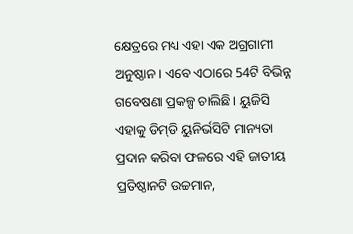କ୍ଷେତ୍ରରେ ମଧ୍ୟ ଏହା ଏକ ଅଗ୍ରଗାମୀ ଅନୁଷ୍ଠାନ। ଏବେ ଏଠାରେ 54ଟି ବିଭିନ୍ନ ଗବେଷଣା ପ୍ରକଳ୍ପ ଚାଲିଛି। ୟୁଜିସି ଏହାକୁ ଡିମ୍‌ଡି ୟୁନିର୍ଭସିଟି ମାନ୍ୟତା ପ୍ରଦାନ କରିବା ଫଳରେ ଏହି ଜାତୀୟ ପ୍ରତିଷ୍ଠାନଟି ଉଚ୍ଚମାନ,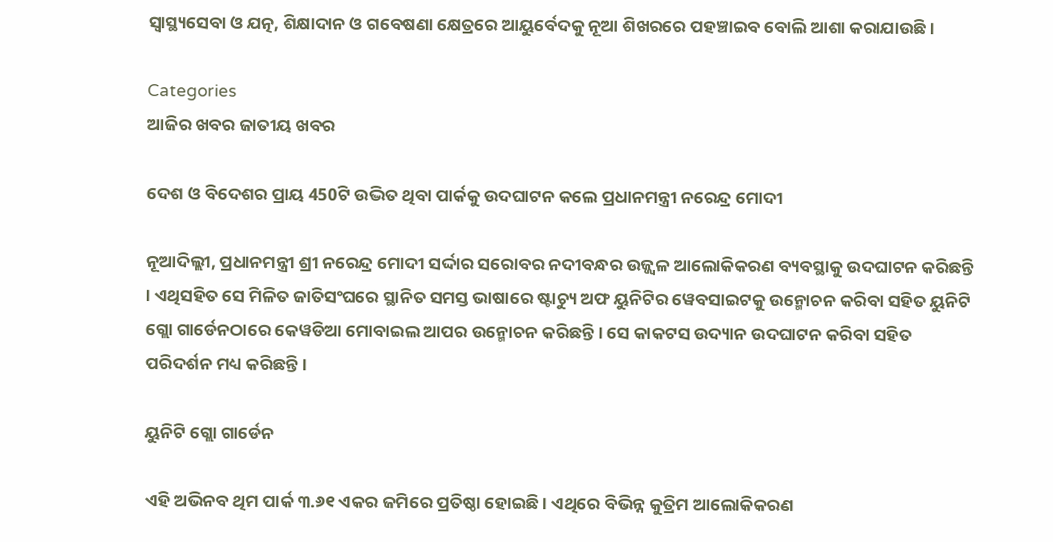ସ୍ୱାସ୍ଥ୍ୟସେବା ଓ ଯତ୍ନ, ଶିକ୍ଷାଦାନ ଓ ଗବେଷଣା କ୍ଷେତ୍ରରେ ଆୟୁର୍ବେଦକୁ ନୂଆ ଶିଖରରେ ପହଞ୍ଚାଇବ ବୋଲି ଆଶା କରାଯାଉଛି।

Categories
ଆଜିର ଖବର ଜାତୀୟ ଖବର

ଦେଶ ଓ ବିଦେଶର ପ୍ରାୟ 450ଟି ଉଦ୍ଭିତ ଥିବା ପାର୍କକୁ ଉଦଘାଟନ କଲେ ପ୍ରଧାନମନ୍ତ୍ରୀ ନରେନ୍ଦ୍ର ମୋଦୀ

ନୂଆଦିଲ୍ଲୀ, ପ୍ରଧାନମନ୍ତ୍ରୀ ଶ୍ରୀ ନରେନ୍ଦ୍ର ମୋଦୀ ସର୍ଦ୍ଦାର ସରୋବର ନଦୀବନ୍ଧର ଉଜ୍ଜ୍ଵଳ ଆଲୋକିକରଣ ବ୍ୟବସ୍ଥାକୁ ଉଦଘାଟନ କରିଛନ୍ତି । ଏଥିସହିତ ସେ ମିଳିତ ଜାତିସଂଘରେ ସ୍ଥାନିତ ସମସ୍ତ ଭାଷାରେ ଷ୍ଟାଚ୍ୟୁ ଅଫ ୟୁନିଟିର ୱେବସାଇଟକୁ ଉନ୍ମୋଚନ କରିବା ସହିତ ୟୁନିଟି ଗ୍ଲୋ ଗାର୍ଡେନଠାରେ କେୱଡିଆ ମୋବାଇଲ ଆପର ଉନ୍ମୋଚନ କରିଛନ୍ତି । ସେ କାକଟସ ଉଦ୍ୟାନ ଉଦଘାଟନ କରିବା ସହିତ ପରିଦର୍ଶନ ମଧ୍ୟ କରିଛନ୍ତି ।

ୟୁନିଟି ଗ୍ଲୋ ଗାର୍ଡେନ

ଏହି ଅଭିନବ ଥିମ ପାର୍କ ୩.୬୧ ଏକର ଜମିରେ ପ୍ରତିଷ୍ଠା ହୋଇଛି । ଏଥିରେ ବିଭିନ୍ନ କୁତ୍ରିମ ଆଲୋକିକରଣ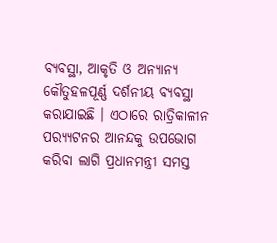ବ୍ୟବସ୍ଥା, ଆକୃତି ଓ ଅନ୍ୟାନ୍ୟ କୌତୁହଳପୂର୍ଣ୍ଣ ଦର୍ଶନୀୟ ବ୍ୟବସ୍ଥା କରାଯାଇଛି । ଏଠାରେ ରାତ୍ରିକାଳୀନ ପର‌୍ୟ୍ୟଟନର ଆନନ୍ଦକୁ ଉପଭୋଗ କରିବା ଲାଗି ପ୍ରଧାନମନ୍ତ୍ରୀ ସମସ୍ତ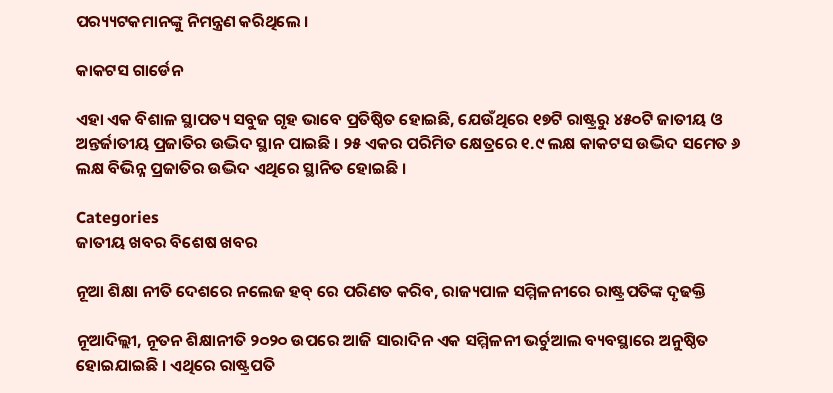ପର‌୍ୟ୍ୟଟକମାନଙ୍କୁ ନିମନ୍ତ୍ରଣ କରିଥିଲେ ।

କାକଟସ ଗାର୍ଡେନ

ଏହା ଏକ ବିଶାଳ ସ୍ଥାପତ୍ୟ ସବୁଜ ଗୃହ ଭାବେ ପ୍ରତିଷ୍ଠିତ ହୋଇଛି, ଯେଉଁଥିରେ ୧୭ଟି ରାଷ୍ଟ୍ରରୁ ୪୫୦ଟି ଜାତୀୟ ଓ ଅନ୍ତର୍ଜାତୀୟ ପ୍ରଜାତିର ଉଦ୍ଭିଦ ସ୍ଥାନ ପାଇଛି । ୨୫ ଏକର ପରିମିତ କ୍ଷେତ୍ରରେ ୧.୯ ଲକ୍ଷ କାକଟସ ଉଦ୍ଭିଦ ସମେତ ୬ ଲକ୍ଷ ବିଭିନ୍ନ ପ୍ରଜାତିର ଉଦ୍ଭିଦ ଏଥିରେ ସ୍ଥାନିତ ହୋଇଛି ।

Categories
ଜାତୀୟ ଖବର ବିଶେଷ ଖବର

ନୂଆ ଶିକ୍ଷା ନୀତି ଦେଶରେ ନଲେଜ ହବ୍ ରେ ପରିଣତ କରିବ, ରାଜ୍ୟପାଳ ସମ୍ମିଳନୀରେ ରାଷ୍ଟ୍ରପତିଙ୍କ ଦୃଢକ୍ତି

ନୂଆଦିଲ୍ଲୀ, ନୂତନ ଶିକ୍ଷାନୀତି ୨୦୨୦ ଉପରେ ଆଜି ସାରାଦିନ ଏକ ସମ୍ମିଳନୀ ଭର୍ଚୁଆଲ ବ୍ୟବସ୍ଥାରେ ଅନୁଷ୍ଠିତ ହୋଇଯାଇଛି । ଏଥିରେ ରାଷ୍ଟ୍ରପତି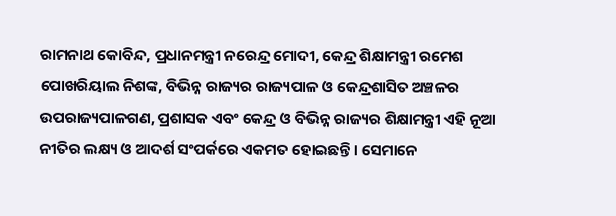ରାମନାଥ କୋବିନ୍ଦ, ପ୍ରଧାନମନ୍ତ୍ରୀ ନରେନ୍ଦ୍ର ମୋଦୀ, କେନ୍ଦ୍ର ଶିକ୍ଷାମନ୍ତ୍ରୀ ରମେଶ ପୋଖରିୟାଲ ନିଶଙ୍କ, ବିଭିନ୍ନ ରାଜ୍ୟର ରାଜ୍ୟପାଳ ଓ କେନ୍ଦ୍ରଶାସିତ ଅଞ୍ଚଳର ଉପରାଜ୍ୟପାଳଗଣ, ପ୍ରଶାସକ ଏବଂ କେନ୍ଦ୍ର ଓ ବିଭିନ୍ନ ରାଜ୍ୟର ଶିକ୍ଷାମନ୍ତ୍ରୀ ଏହି ନୂଆ ନୀତିର ଲକ୍ଷ୍ୟ ଓ ଆଦର୍ଶ ସଂପର୍କରେ ଏକମତ ହୋଇଛନ୍ତି । ସେମାନେ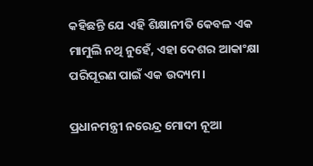କହିଛନ୍ତି ଯେ ଏହି ଶିକ୍ଷାନୀତି କେବଳ ଏକ ମାମୁଲି ନଥି ନୁହେଁ, ଏହା ଦେଶର ଆକାଂକ୍ଷା ପରିପୂରଣ ପାଇଁ ଏକ ଉଦ୍ୟମ।

ପ୍ରଧାନମନ୍ତ୍ରୀ ନରେନ୍ଦ୍ର ମୋଦୀ ନୂଆ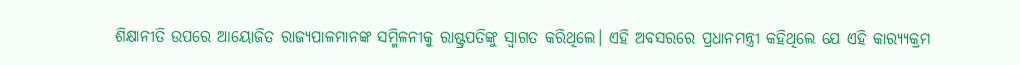ଶିକ୍ଷାନୀତି ଉପରେ ଆୟୋଜିତ ରାଜ୍ୟପାଳମାନଙ୍କ ସମ୍ମିଳନୀକୁ ରାଷ୍ଟ୍ରପତିଙ୍କୁ ସ୍ୱାଗତ କରିଥିଲେ। ଏହି ଅବସରରେ ପ୍ରଧାନମନ୍ତ୍ରୀ କହିଥିଲେ ଯେ ଏହି କାର‌୍ୟ୍ୟକ୍ରମ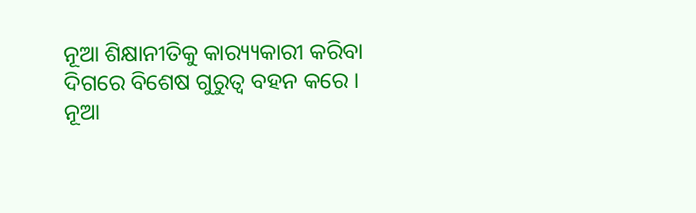ନୂଆ ଶିକ୍ଷାନୀତିକୁ କାର‌୍ୟ୍ୟକାରୀ କରିବା ଦିଗରେ ବିଶେଷ ଗୁରୁତ୍ୱ ବହନ କରେ । ନୂଆ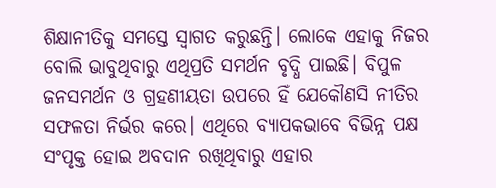ଶିକ୍ଷାନୀତିକୁ ସମସ୍ତେ ସ୍ୱାଗତ କରୁଛନ୍ତି। ଲୋକେ ଏହାକୁ ନିଜର ବୋଲି ଭାବୁଥିବାରୁ ଏଥିପ୍ରତି ସମର୍ଥନ ବୃଦ୍ଧି ପାଇଛି। ବିପୁଳ ଜନସମର୍ଥନ ଓ ଗ୍ରହଣୀୟତା ଉପରେ ହିଁ ଯେକୌଣସି ନୀତିର ସଫଳତା ନିର୍ଭର କରେ। ଏଥିରେ ବ୍ୟାପକଭାବେ ବିଭିନ୍ନ ପକ୍ଷ ସଂପୃକ୍ତ ହୋଇ ଅବଦାନ ରଖିଥିବାରୁ ଏହାର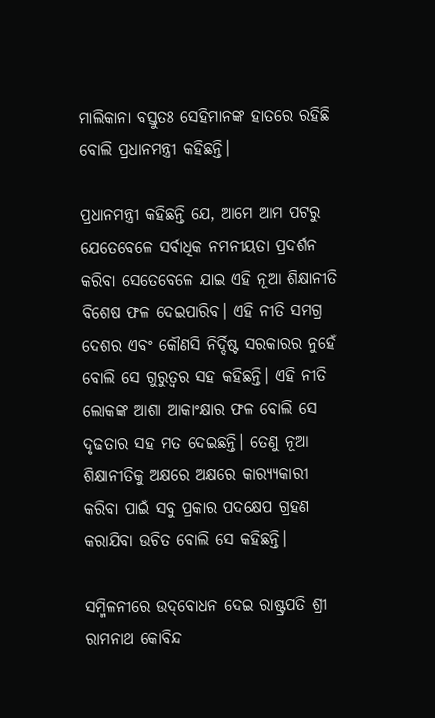ମାଲିକାନା ବସ୍ତୁତଃ ସେହିମାନଙ୍କ ହାତରେ ରହିଛି ବୋଲି ପ୍ରଧାନମନ୍ତ୍ରୀ କହିଛନ୍ତି।

ପ୍ରଧାନମନ୍ତ୍ରୀ କହିଛନ୍ତି ଯେ, ଆମେ ଆମ ପଟରୁ ଯେତେବେଳେ ସର୍ବାଧିକ ନମନୀୟତା ପ୍ରଦର୍ଶନ କରିବା ସେତେବେଳେ ଯାଇ ଏହି ନୂଆ ଶିକ୍ଷାନୀତି ବିଶେଷ ଫଳ ଦେଇପାରିବ। ଏହି ନୀତି ସମଗ୍ର ଦେଶର ଏବଂ କୌଣସି ନିର୍ଦ୍ଦିଷ୍ଟ ସରକାରର ନୁହେଁ ବୋଲି ସେ ଗୁରୁତ୍ୱର ସହ କହିଛନ୍ତି। ଏହି ନୀତି ଲୋକଙ୍କ ଆଶା ଆକାଂକ୍ଷାର ଫଳ ବୋଲି ସେ ଦୃଢତାର ସହ ମତ ଦେଇଛନ୍ତି। ତେଣୁ ନୂଆ ଶିକ୍ଷାନୀତିକୁ ଅକ୍ଷରେ ଅକ୍ଷରେ କାର‌୍ୟ୍ୟକାରୀ କରିବା ପାଇଁ ସବୁ ପ୍ରକାର ପଦକ୍ଷେପ ଗ୍ରହଣ କରାଯିବା ଉଚିତ ବୋଲି ସେ କହିଛନ୍ତି।

ସମ୍ମିଳନୀରେ ଉଦ୍‌ବୋଧନ ଦେଇ ରାଷ୍ଟ୍ରପତି ଶ୍ରୀ ରାମନାଥ କୋବିନ୍ଦ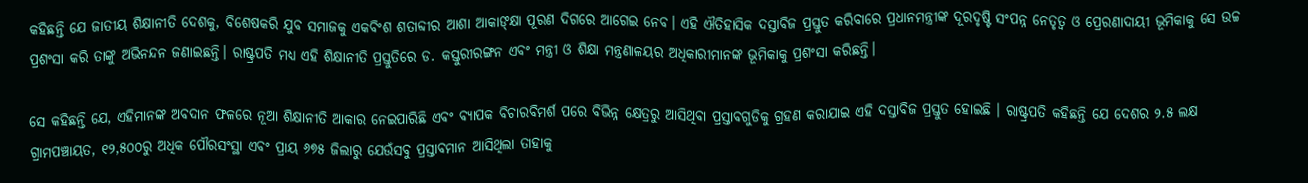କହିଛନ୍ତି ଯେ ଜାତୀୟ ଶିକ୍ଷାନୀତି ଦେଶକୁ, ବିଶେଷକରି ଯୁବ ସମାଜକୁ ଏକବିଂଶ ଶତାବ୍ଦୀର ଆଶା ଆକାଙ୍‌କ୍ଷା ପୂରଣ ଦିଗରେ ଆଗେଇ ନେବ। ଏହି ଐତିହାସିକ ଦସ୍ତାବିଜ ପ୍ରସ୍ତୁତ କରିବାରେ ପ୍ରଧାନମନ୍ତ୍ରୀଙ୍କ ଦୂରଦୃଷ୍ଟି ସଂପନ୍ନ ନେତୃତ୍ୱ ଓ ପ୍ରେରଣାଦାୟୀ ଭୂମିକାକୁ ସେ ଉଚ୍ଚ ପ୍ରଶଂସା କରି ତାଙ୍କୁ ଅଭିନନ୍ଦନ ଜଣାଇଛନ୍ତି। ରାଷ୍ଟ୍ରପତି ମଧ୍ୟ ଏହି ଶିକ୍ଷାନୀତି ପ୍ରସ୍ତୁତିରେ ଡ. କସ୍ତୁରୀରଙ୍ଗନ ଏବଂ ମନ୍ତ୍ରୀ ଓ ଶିକ୍ଷା ମନ୍ତ୍ରଣାଳୟର ଅଧିକାରୀମାନଙ୍କ ଭୂମିକାକୁ ପ୍ରଶଂସା କରିଛନ୍ତି।

ସେ କହିଛନ୍ତି ଯେ, ଏହିମାନଙ୍କ ଅବଦାନ ଫଳରେ ନୂଆ ଶିକ୍ଷାନୀତି ଆକାର ନେଇପାରିଛି ଏବଂ ବ୍ୟାପକ ବିଚାରବିମର୍ଶ ପରେ ବିଭିନ୍ନ କ୍ଷେତ୍ରରୁ ଆସିଥିବା ପ୍ରସ୍ତାବଗୁଡିକୁ ଗ୍ରହଣ କରାଯାଇ ଏହି ଦସ୍ତାବିଜ ପ୍ରସ୍ତୁତ ହୋଇଛି । ରାଷ୍ଟ୍ରପତି କହିଛନ୍ତି ଯେ ଦେଶର ୨.୫ ଲକ୍ଷ ଗ୍ରାମପଞ୍ଚାୟତ, ୧୨,୫୦୦ରୁ ଅଧିକ ପୌରସଂସ୍ଥା ଏବଂ ପ୍ରାୟ ୬୭୫ ଜିଲାରୁ ଯେଉଁସବୁ ପ୍ରସ୍ତାବମାନ ଆସିଥିଲା ତାହାକୁ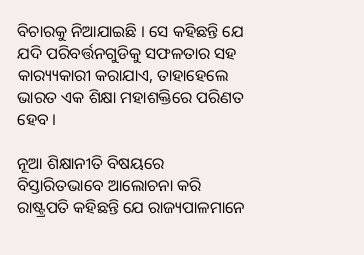ବିଚାରକୁ ନିଆଯାଇଛି । ସେ କହିଛନ୍ତି ଯେ ଯଦି ପରିବର୍ତ୍ତନଗୁଡିକୁ ସଫଳତାର ସହ କାର‌୍ୟ୍ୟକାରୀ କରାଯାଏ, ତାହାହେଲେ ଭାରତ ଏକ ଶିକ୍ଷା ମହାଶକ୍ତିରେ ପରିଣତ ହେବ ।

ନୂଆ ଶିକ୍ଷାନୀତି ବିଷୟରେ ବିସ୍ତାରିତଭାବେ ଆଲୋଚନା କରି ରାଷ୍ଟ୍ରପତି କହିଛନ୍ତି ଯେ ରାଜ୍ୟପାଳମାନେ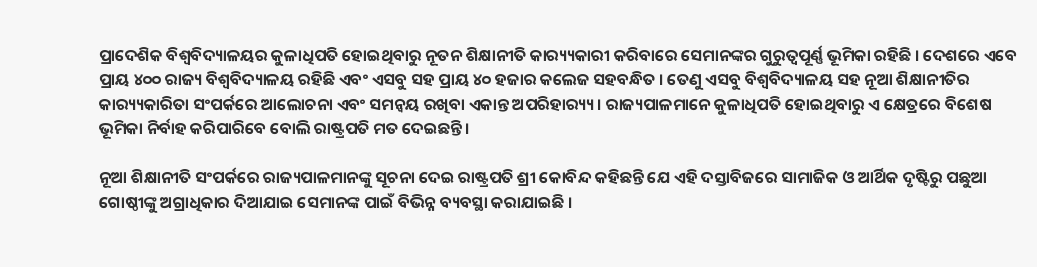ପ୍ରାଦେଶିକ ବିଶ୍ୱବିଦ୍ୟାଳୟର କୁଳାଧିପତି ହୋଇଥିବାରୁ ନୂତନ ଶିକ୍ଷାନୀତି କାର‌୍ୟ୍ୟକାରୀ କରିବାରେ ସେମାନଙ୍କର ଗୁରୁତ୍ୱପୂର୍ଣ୍ଣ ଭୂମିକା ରହିଛି । ଦେଶରେ ଏବେ ପ୍ରାୟ ୪୦୦ ରାଜ୍ୟ ବିଶ୍ୱବିଦ୍ୟାଳୟ ରହିଛି ଏବଂ ଏସବୁ ସହ ପ୍ରାୟ ୪୦ ହଜାର କଲେଜ ସହବନ୍ଧିତ । ତେଣୁ ଏସବୁ ବିଶ୍ୱବିଦ୍ୟାଳୟ ସହ ନୂଆ ଶିକ୍ଷାନୀତିର କାର‌୍ୟ୍ୟକାରିତା ସଂପର୍କରେ ଆଲୋଚନା ଏବଂ ସମନ୍ୱୟ ରଖିବା ଏକାନ୍ତ ଅପରିହାର‌୍ୟ୍ୟ । ରାଜ୍ୟପାଳମାନେ କୁଳାଧିପତି ହୋଇଥିବାରୁ ଏ କ୍ଷେତ୍ରରେ ବିଶେଷ ଭୂମିକା ନିର୍ବାହ କରିପାରିବେ ବୋଲି ରାଷ୍ଟ୍ରପତି ମତ ଦେଇଛନ୍ତି ।

ନୂଆ ଶିକ୍ଷାନୀତି ସଂପର୍କରେ ରାଜ୍ୟପାଳମାନଙ୍କୁ ସୂଚନା ଦେଇ ରାଷ୍ଟ୍ରପତି ଶ୍ରୀ କୋବିନ୍ଦ କହିଛନ୍ତି ଯେ ଏହି ଦସ୍ତାବିଜରେ ସାମାଜିକ ଓ ଆର୍ଥିକ ଦୃଷ୍ଟିରୁ ପଛୁଆ ଗୋଷ୍ଠୀଙ୍କୁ ଅଗ୍ରାଧିକାର ଦିଆଯାଇ ସେମାନଙ୍କ ପାଇଁ ବିଭିନ୍ନ ବ୍ୟବସ୍ଥା କରାଯାଇଛି ।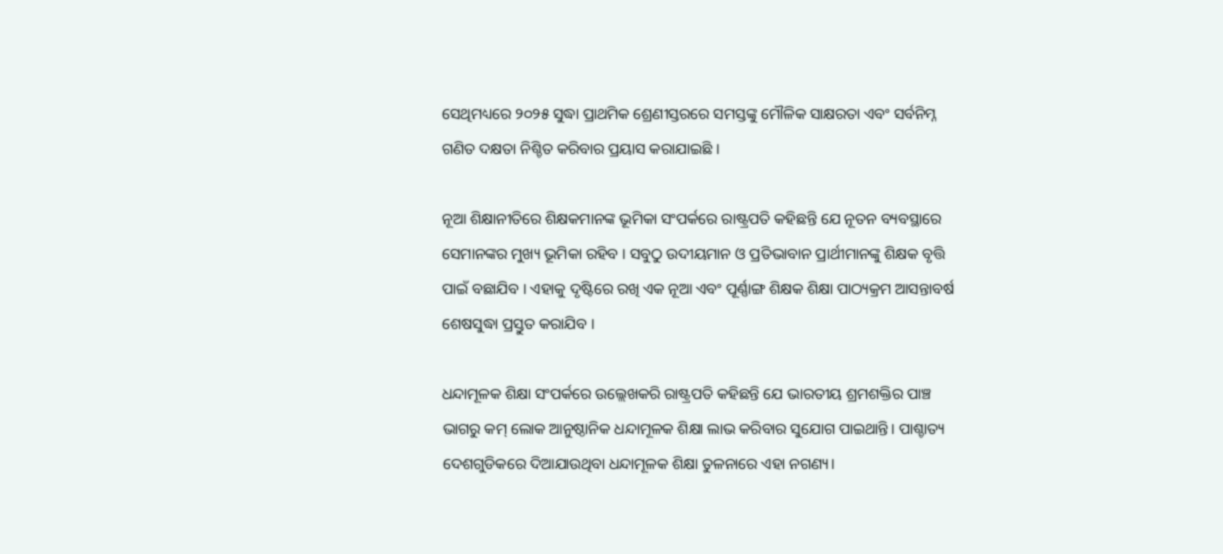ସେଥିମଧ୍ୟରେ ୨୦୨୫ ସୁଦ୍ଧା ପ୍ରାଥମିକ ଶ୍ରେଣୀସ୍ତରରେ ସମସ୍ତଙ୍କୁ ମୌଳିକ ସାକ୍ଷରତା ଏବଂ ସର୍ବନିମ୍ନ ଗଣିତ ଦକ୍ଷତା ନିଶ୍ଚିତ କରିବାର ପ୍ରୟାସ କରାଯାଇଛି ।

ନୂଆ ଶିକ୍ଷାନୀତିରେ ଶିକ୍ଷକମାନଙ୍କ ଭୂମିକା ସଂପର୍କରେ ରାଷ୍ଟ୍ରପତି କହିଛନ୍ତି ଯେ ନୂତନ ବ୍ୟବସ୍ଥାରେ ସେମାନଙ୍କର ମୁଖ୍ୟ ଭୂମିକା ରହିବ । ସବୁଠୁ ଉଦୀୟମାନ ଓ ପ୍ରତିଭାବାନ ପ୍ରାର୍ଥୀମାନଙ୍କୁ ଶିକ୍ଷକ ବୃତ୍ତି ପାଇଁ ବଛାଯିବ । ଏହାକୁ ଦୃଷ୍ଟିରେ ରଖି ଏକ ନୂଆ ଏବଂ ପୂର୍ଣ୍ଣାଙ୍ଗ ଶିକ୍ଷକ ଶିକ୍ଷା ପାଠ୍ୟକ୍ରମ ଆସନ୍ତାବର୍ଷ ଶେଷସୁଦ୍ଧା ପ୍ରସ୍ତୁତ କରାଯିବ ।

ଧନ୍ଦାମୂଳକ ଶିକ୍ଷା ସଂପର୍କରେ ଉଲ୍ଲେଖକରି ରାଷ୍ଟ୍ରପତି କହିଛନ୍ତି ଯେ ଭାରତୀୟ ଶ୍ରମଶକ୍ତିର ପାଞ୍ଚ ଭାଗରୁ କମ୍ ଲୋକ ଆନୁଷ୍ଠାନିକ ଧନ୍ଦାମୂଳକ ଶିକ୍ଷା ଲାଭ କରିବାର ସୁଯୋଗ ପାଇଥାନ୍ତି। ପାଶ୍ଚାତ୍ୟ ଦେଶଗୁଡିକରେ ଦିଆଯାଉଥିବା ଧନ୍ଦାମୂଳକ ଶିକ୍ଷା ତୁଳନାରେ ଏହା ନଗଣ୍ୟ।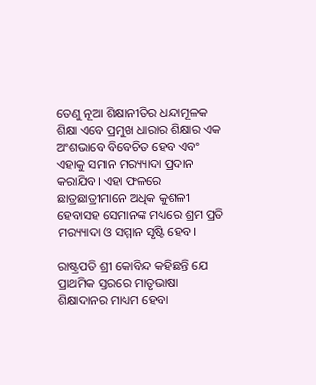ତେଣୁ ନୂଆ ଶିକ୍ଷାନୀତିର ଧନ୍ଦାମୂଳକ ଶିକ୍ଷା ଏବେ ପ୍ରମୁଖ ଧାରାର ଶିକ୍ଷାର ଏକ ଅଂଶଭାବେ ବିବେଚିତ ହେବ ଏବଂ ଏହାକୁ ସମାନ ମର‌୍ୟ୍ୟାଦା ପ୍ରଦାନ କରାଯିବ। ଏହା ଫଳରେ ଛାତ୍ରଛାତ୍ରୀମାନେ ଅଧିକ କୁଶଳୀ ହେବାସହ ସେମାନଙ୍କ ମଧ୍ୟରେ ଶ୍ରମ ପ୍ରତି ମର‌୍ୟ୍ୟାଦା ଓ ସମ୍ମାନ ସୃଷ୍ଟି ହେବ।

ରାଷ୍ଟ୍ରପତି ଶ୍ରୀ କୋବିନ୍ଦ କହିଛନ୍ତି ଯେ ପ୍ରାଥମିକ ସ୍ତରରେ ମାତୃଭାଷା ଶିକ୍ଷାଦାନର ମାଧ୍ୟମ ହେବା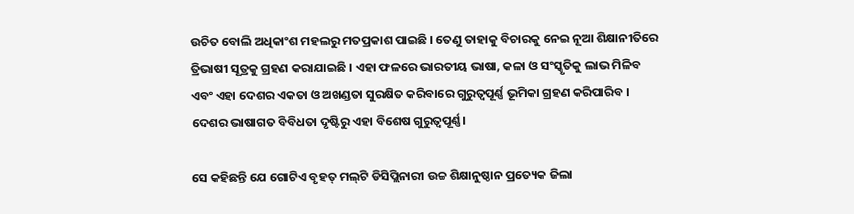ଉଚିତ ବୋଲି ଅଧିକାଂଶ ମହଲରୁ ମତପ୍ରକାଶ ପାଇଛି । ତେଣୁ ତାହାକୁ ବିଚାରକୁ ନେଇ ନୂଆ ଶିକ୍ଷାନୀତିରେ ତ୍ରିଭାଷୀ ସୂତ୍ରକୁ ଗ୍ରହଣ କରାଯାଇଛି । ଏହା ଫଳରେ ଭାରତୀୟ ଭାଷା, କଳା ଓ ସଂସ୍କୃତିକୁ ଲାଭ ମିଳିବ ଏବଂ ଏହା ଦେଶର ଏକତା ଓ ଅଖଣ୍ଡତା ସୁରକ୍ଷିତ କରିବାରେ ଗୁରୁତ୍ୱପୂର୍ଣ୍ଣ ଭୂମିକା ଗ୍ରହଣ କରିପାରିବ । ଦେଶର ଭାଷାଗତ ବିବିଧତା ଦୃଷ୍ଟିରୁ ଏହା ବିଶେଷ ଗୁରୁତ୍ୱପୂର୍ଣ୍ଣ।

ସେ କହିଛନ୍ତି ଯେ ଗୋଟିଏ ବୃହତ୍ ମଲ୍‌ଟି ଡିସିପ୍ଲିନାରୀ ଉଚ୍ଚ ଶିକ୍ଷାନୁଷ୍ଠାନ ପ୍ରତ୍ୟେକ ଜିଲା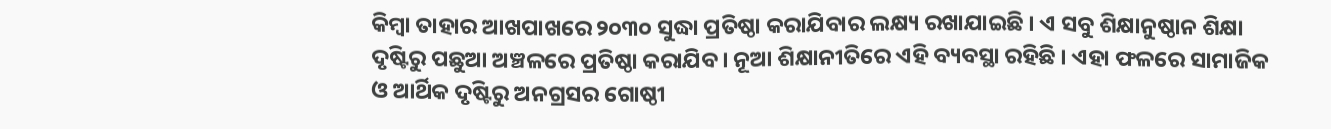କିମ୍ବା ତାହାର ଆଖପାଖରେ ୨୦୩୦ ସୁଦ୍ଧା ପ୍ରତିଷ୍ଠା କରାଯିବାର ଲକ୍ଷ୍ୟ ରଖାଯାଇଛି । ଏ ସବୁ ଶିକ୍ଷାନୁଷ୍ଠାନ ଶିକ୍ଷା ଦୃଷ୍ଟିରୁ ପଛୁଆ ଅଞ୍ଚଳରେ ପ୍ରତିଷ୍ଠା କରାଯିବ। ନୂଆ ଶିକ୍ଷାନୀତିରେ ଏହି ବ୍ୟବସ୍ଥା ରହିଛି । ଏହା ଫଳରେ ସାମାଜିକ ଓ ଆର୍ଥିକ ଦୃଷ୍ଟିରୁ ଅନଗ୍ରସର ଗୋଷ୍ଠୀ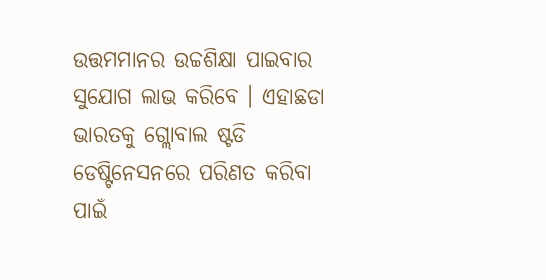ଉତ୍ତମମାନର ଉଚ୍ଚଶିକ୍ଷା ପାଇବାର ସୁଯୋଗ ଲାଭ କରିବେ । ଏହାଛଡା ଭାରତକୁ ଗ୍ଲୋବାଲ ଷ୍ଟଡି ଡେଷ୍ଟିନେସନରେ ପରିଣତ କରିବା ପାଇଁ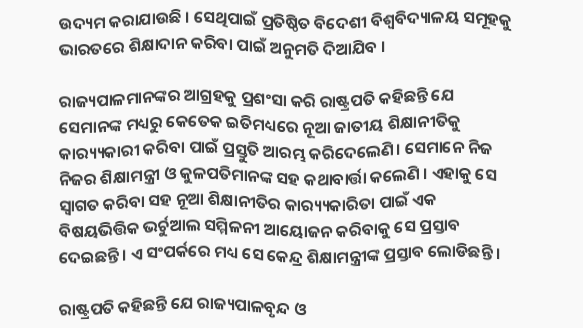ଉଦ୍ୟମ କରାଯାଉଛି । ସେଥିପାଇଁ ପ୍ରତିଷ୍ଠିତ ବିଦେଶୀ ବିଶ୍ୱବିଦ୍ୟାଳୟ ସମୂହକୁ ଭାରତରେ ଶିକ୍ଷାଦାନ କରିବା ପାଇଁ ଅନୁମତି ଦିଆଯିବ ।

ରାଜ୍ୟପାଳମାନଙ୍କର ଆଗ୍ରହକୁ ପ୍ରଶଂସା କରି ରାଷ୍ଟ୍ରପତି କହିଛନ୍ତି ଯେ ସେମାନଙ୍କ ମଧ୍ୟରୁ କେତେକ ଇତିମଧ୍ୟରେ ନୂଆ ଜାତୀୟ ଶିକ୍ଷାନୀତିକୁ କାର‌୍ୟ୍ୟକାରୀ କରିବା ପାଇଁ ପ୍ରସ୍ତୁତି ଆରମ୍ଭ କରିଦେଲେଣି। ସେମାନେ ନିଜ ନିଜର ଶିକ୍ଷାମନ୍ତ୍ରୀ ଓ କୁଳପତିମାନଙ୍କ ସହ କଥାବାର୍ତ୍ତା କଲେଣି । ଏହାକୁ ସେ ସ୍ୱାଗତ କରିବା ସହ ନୂଆ ଶିକ୍ଷାନୀତିର କାର‌୍ୟ୍ୟକାରିତା ପାଇଁ ଏକ ବିଷୟଭିତ୍ତିକ ଭର୍ଚୁଆଲ ସମ୍ମିଳନୀ ଆୟୋଜନ କରିବାକୁ ସେ ପ୍ରସ୍ତାବ ଦେଇଛନ୍ତି । ଏ ସଂପର୍କରେ ମଧ୍ୟ ସେ କେନ୍ଦ୍ର ଶିକ୍ଷାମନ୍ତ୍ରୀଙ୍କ ପ୍ରସ୍ତାବ ଲୋଡିଛନ୍ତି ।

ରାଷ୍ଟ୍ରପତି କହିଛନ୍ତି ଯେ ରାଜ୍ୟପାଳବୃନ୍ଦ ଓ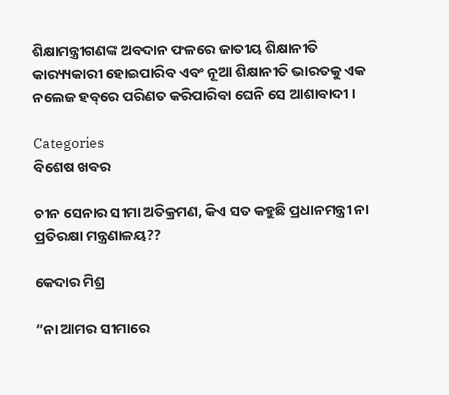ଶିକ୍ଷାମନ୍ତ୍ରୀଗଣଙ୍କ ଅବଦାନ ଫଳରେ ଜାତୀୟ ଶିକ୍ଷାନୀତି କାର‌୍ୟ୍ୟକାରୀ ହୋଇପାରିବ ଏବଂ ନୂଆ ଶିକ୍ଷାନୀତି ଭାରତକୁ ଏକ ନଲେଜ ହବ୍‌ରେ ପରିଣତ କରିପାରିବା ଘେନି ସେ ଆଶାବାଦୀ ।

Categories
ବିଶେଷ ଖବର

ଚୀନ ସେନାର ସୀମା ଅତିକ୍ରମଣ, କିଏ ସତ କହୁଛି ପ୍ରଧାନମନ୍ତ୍ରୀ ନା ପ୍ରତିରକ୍ଷା ମନ୍ତ୍ରଣାଳୟ??

କେଦାର ମିଶ୍ର

“ନା ଆମର ସୀମାରେ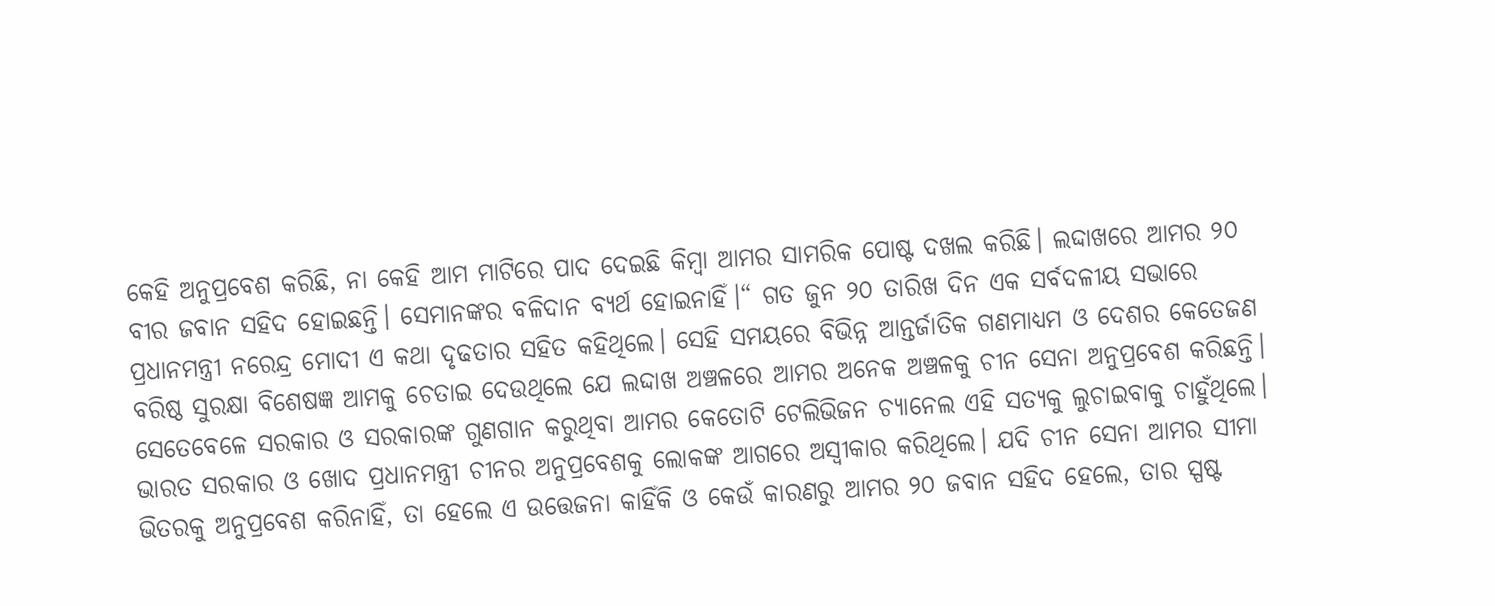କେହି ଅନୁପ୍ରବେଶ କରିଛି, ନା କେହି ଆମ ମାଟିରେ ପାଦ ଦେଇଛି କିମ୍ବା ଆମର ସାମରିକ ପୋଷ୍ଟ ଦଖଲ କରିଛି। ଲଦ୍ଦାଖରେ ଆମର ୨୦ ବୀର ଜବାନ ସହିଦ ହୋଇଛନ୍ତି। ସେମାନଙ୍କର ବଳିଦାନ ବ୍ୟର୍ଥ ହୋଇନାହିଁ।“ ଗତ ଜୁନ ୨୦ ତାରିଖ ଦିନ ଏକ ସର୍ବଦଳୀୟ ସଭାରେ ପ୍ରଧାନମନ୍ତ୍ରୀ ନରେନ୍ଦ୍ର ମୋଦୀ ଏ କଥା ଦୃଢତାର ସହିତ କହିଥିଲେ। ସେହି ସମୟରେ ବିଭିନ୍ନ ଆନ୍ତର୍ଜାତିକ ଗଣମାଧ୍ୟମ ଓ ଦେଶର କେତେଜଣ ବରିଷ୍ଠ ସୁରକ୍ଷା ବିଶେଷଜ୍ଞ ଆମକୁ ଚେତାଇ ଦେଉଥିଲେ ଯେ ଲଦ୍ଦାଖ ଅଞ୍ଚଳରେ ଆମର ଅନେକ ଅଞ୍ଚଳକୁ ଚୀନ ସେନା ଅନୁପ୍ରବେଶ କରିଛନ୍ତି। ସେତେବେଳେ ସରକାର ଓ ସରକାରଙ୍କ ଗୁଣଗାନ କରୁଥିବା ଆମର କେତୋଟି ଟେଲିଭିଜନ ଚ୍ୟାନେଲ ଏହି ସତ୍ୟକୁ ଲୁଚାଇବାକୁ ଚାହୁଁଥିଲେ। ଭାରତ ସରକାର ଓ ଖୋଦ ପ୍ରଧାନମନ୍ତ୍ରୀ ଚୀନର ଅନୁପ୍ରବେଶକୁ ଲୋକଙ୍କ ଆଗରେ ଅସ୍ଵୀକାର କରିଥିଲେ। ଯଦି ଚୀନ ସେନା ଆମର ସୀମା ଭିତରକୁ ଅନୁପ୍ରବେଶ କରିନାହିଁ, ତା ହେଲେ ଏ ଉତ୍ତେଜନା କାହିଁକି ଓ କେଉଁ କାରଣରୁ ଆମର ୨୦ ଜବାନ ସହିଦ ହେଲେ, ତାର ସ୍ପଷ୍ଟ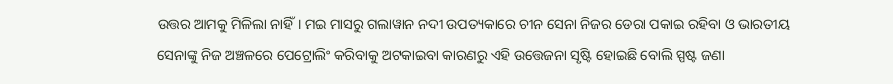ଉତ୍ତର ଆମକୁ ମିଳିଲା ନାହିଁ। ମଇ ମାସରୁ ଗଲାୱାନ ନଦୀ ଉପତ୍ୟକାରେ ଚୀନ ସେନା ନିଜର ଡେରା ପକାଇ ରହିବା ଓ ଭାରତୀୟ ସେନାଙ୍କୁ ନିଜ ଅଞ୍ଚଳରେ ପେଟ୍ରୋଲିଂ କରିବାକୁ ଅଟକାଇବା କାରଣରୁ ଏହି ଉତ୍ତେଜନା ସୃଷ୍ଟି ହୋଇଛି ବୋଲି ସ୍ପଷ୍ଟ ଜଣା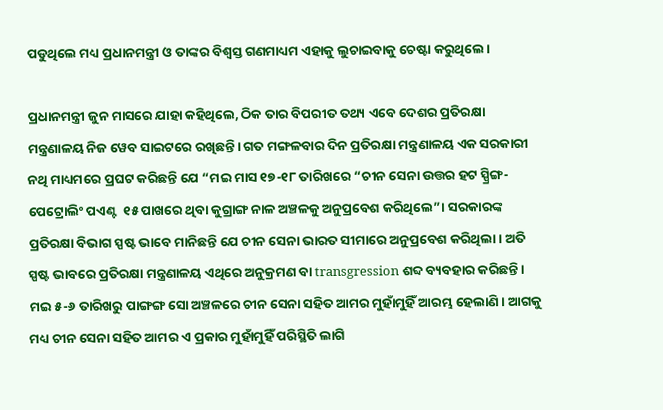ପଡୁଥିଲେ ମଧ୍ୟ ପ୍ରଧାନମନ୍ତ୍ରୀ ଓ ତାଙ୍କର ବିଶ୍ଵସ୍ତ ଗଣମାଧ୍ୟମ ଏହାକୁ ଲୁଚାଇବାକୁ ଚେଷ୍ଟା କରୁଥିଲେ।

ପ୍ରଧାନମନ୍ତ୍ରୀ ଜୁନ ମାସରେ ଯାହା କହିଥିଲେ, ଠିକ ତାର ବିପରୀତ ତଥ୍ୟ ଏବେ ଦେଶର ପ୍ରତିରକ୍ଷା ମନ୍ତ୍ରଣାଳୟ ନିଜ ୱେବ ସାଇଟରେ ରଖିଛନ୍ତି। ଗତ ମଙ୍ଗଳବାର ଦିନ ପ୍ରତିରକ୍ଷା ମନ୍ତ୍ରଣାଳୟ ଏକ ସରକାରୀ ନଥି ମାଧ୍ୟମରେ ପ୍ରଘଟ କରିଛନ୍ତି ଯେ “ମଇ ମାସ ୧୭-୧୮ ତାରିଖରେ “ଚୀନ ସେନା ଉତ୍ତର ହଟ ସ୍ପ୍ରିଙ୍ଗ-ପେଟ୍ରୋଲିଂ ପଏଣ୍ଟ  ୧୫ ପାଖରେ ଥିବା କୁଗ୍ରାଙ୍ଗ ନାଳ ଅଞ୍ଚଳକୁ ଅନୁପ୍ରବେଶ କରିଥିଲେ”। ସରକାରଙ୍କ ପ୍ରତିରକ୍ଷା ବିଭାଗ ସ୍ପଷ୍ଟ ଭାବେ ମାନିଛନ୍ତି ଯେ ଚୀନ ସେନା ଭାରତ ସୀମାରେ ଅନୁପ୍ରବେଶ କରିଥିଲା। ଅତି ସ୍ପଷ୍ଟ ଭାବରେ ପ୍ରତିରକ୍ଷା ମନ୍ତ୍ରଣାଳୟ ଏଥିରେ ଅନୁକ୍ରମଣ ବା transgression ଶବ୍ଦ ବ୍ୟବହାର କରିଛନ୍ତି। ମଇ ୫-୬ ତାରିଖରୁ ପାଙ୍ଗଙ୍ଗ ସୋ ଅଞ୍ଚଳରେ ଚୀନ ସେନା ସହିତ ଆମର ମୁହାଁମୁହିଁ ଆରମ୍ଭ ହେଲାଣି। ଆଗକୁ ମଧ୍ୟ ଚୀନ ସେନା ସହିତ ଆମର ଏ ପ୍ରକାର ମୁହାଁମୁହିଁ ପରିସ୍ଥିତି ଲାଗି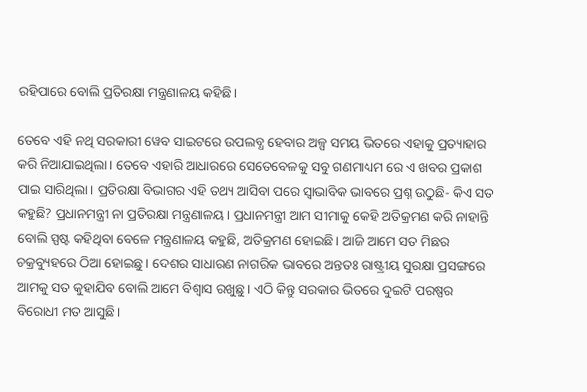ରହିପାରେ ବୋଲି ପ୍ରତିରକ୍ଷା ମନ୍ତ୍ରଣାଳୟ କହିଛି।

ତେବେ ଏହି ନଥି ସରକାରୀ ୱେବ ସାଇଟରେ ଉପଲବ୍ଧ ହେବାର ଅଳ୍ପ ସମୟ ଭିତରେ ଏହାକୁ ପ୍ରତ୍ୟାହାର କରି ନିଆଯାଇଥିଲା। ତେବେ ଏହାରି ଆଧାରରେ ସେତେବେଳକୁ ସବୁ ଗଣମାଧ୍ୟମ ରେ ଏ ଖବର ପ୍ରକାଶ ପାଇ ସାରିଥିଲା। ପ୍ରତିରକ୍ଷା ବିଭାଗର ଏହି ତଥ୍ୟ ଆସିବା ପରେ ସ୍ଵାଭାବିକ ଭାବରେ ପ୍ରଶ୍ନ ଉଠୁଛି- କିଏ ସତ କହୁଛି? ପ୍ରଧାନମନ୍ତ୍ରୀ ନା ପ୍ରତିରକ୍ଷା ମନ୍ତ୍ରଣାଳୟ। ପ୍ରଧାନମନ୍ତ୍ରୀ ଆମ ସୀମାକୁ କେହି ଅତିକ୍ରମଣ କରି ନାହାନ୍ତି ବୋଲି ସ୍ପଷ୍ଟ କହିଥିବା ବେଳେ ମନ୍ତ୍ରଣାଳୟ କହୁଛି, ଅତିକ୍ରମଣ ହୋଇଛି। ଆଜି ଆମେ ସତ ମିଛର ଚକ୍ରବ୍ୟୁହରେ ଠିଆ ହୋଇଛୁ। ଦେଶର ସାଧାରଣ ନାଗରିକ ଭାବରେ ଅନ୍ତତଃ ରାଷ୍ଟ୍ରୀୟ ସୁରକ୍ଷା ପ୍ରସଙ୍ଗରେ ଆମକୁ ସତ କୁହାଯିବ ବୋଲି ଆମେ ବିଶ୍ଵାସ ରଖୁଛୁ। ଏଠି କିନ୍ତୁ ସରକାର ଭିତରେ ଦୁଇଟି ପରଷ୍ପର ବିରୋଧୀ ମତ ଆସୁଛି।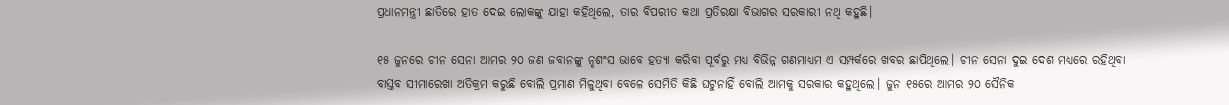ପ୍ରଧାନମନ୍ତ୍ରୀ ଛାତିରେ ହାତ ଦେଇ ଲୋକଙ୍କୁ ଯାହା କହିଥିଲେ, ତାର ବିପରୀତ କଥା ପ୍ରତିରକ୍ଷା ବିଭାଗର ସରକାରୀ ନଥି କହୁଛି।

୧୫ ଜୁନରେ ଚୀନ ସେନା ଆମର ୨୦ ଜଣ ଜବାନଙ୍କୁ ନୃଶଂସ ଭାବେ ହତ୍ୟା କରିବା ପୂର୍ବରୁ ମଧ୍ୟ ବିଭିନ୍ନ ଗଣମାଧ୍ୟମ ଏ ସମ୍ପର୍କରେ ଖବର ଛାପିଥିଲେ। ଚୀନ ସେନା ଦୁଇ ଦେଶ ମଧ୍ୟରେ ରହିଥିବା ବାସ୍ତବ ସୀମାରେଖା ଅତିକ୍ରମ କରୁଛି ବୋଲି ପ୍ରମାଣ ମିଳୁଥିବା ବେଳେ ସେମିତି କିଛି ଘଟୁନାହିଁ ବୋଲି ଆମକୁ ସରକାର କହୁଥିଲେ। ଜୁନ ୧୫ରେ ଆମର ୨୦ ସୈନିକ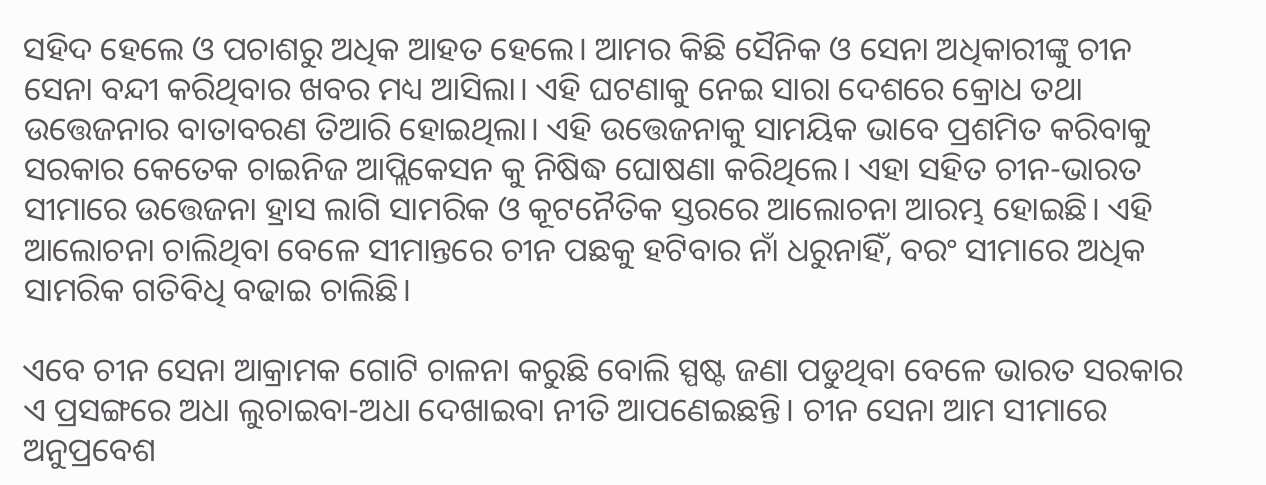ସହିଦ ହେଲେ ଓ ପଚାଶରୁ ଅଧିକ ଆହତ ହେଲେ। ଆମର କିଛି ସୈନିକ ଓ ସେନା ଅଧିକାରୀଙ୍କୁ ଚୀନ ସେନା ବନ୍ଦୀ କରିଥିବାର ଖବର ମଧ୍ୟ ଆସିଲା। ଏହି ଘଟଣାକୁ ନେଇ ସାରା ଦେଶରେ କ୍ରୋଧ ତଥା ଉତ୍ତେଜନାର ବାତାବରଣ ତିଆରି ହୋଇଥିଲା। ଏହି ଉତ୍ତେଜନାକୁ ସାମୟିକ ଭାବେ ପ୍ରଶମିତ କରିବାକୁ ସରକାର କେତେକ ଚାଇନିଜ ଆପ୍ଲିକେସନ କୁ ନିଷିଦ୍ଧ ଘୋଷଣା କରିଥିଲେ। ଏହା ସହିତ ଚୀନ-ଭାରତ ସୀମାରେ ଉତ୍ତେଜନା ହ୍ରାସ ଲାଗି ସାମରିକ ଓ କୂଟନୈତିକ ସ୍ତରରେ ଆଲୋଚନା ଆରମ୍ଭ ହୋଇଛି। ଏହି ଆଲୋଚନା ଚାଲିଥିବା ବେଳେ ସୀମାନ୍ତରେ ଚୀନ ପଛକୁ ହଟିବାର ନାଁ ଧରୁନାହିଁ, ବରଂ ସୀମାରେ ଅଧିକ ସାମରିକ ଗତିବିଧି ବଢାଇ ଚାଲିଛି।

ଏବେ ଚୀନ ସେନା ଆକ୍ରାମକ ଗୋଟି ଚାଳନା କରୁଛି ବୋଲି ସ୍ପଷ୍ଟ ଜଣା ପଡୁଥିବା ବେଳେ ଭାରତ ସରକାର ଏ ପ୍ରସଙ୍ଗରେ ଅଧା ଲୁଚାଇବା-ଅଧା ଦେଖାଇବା ନୀତି ଆପଣେଇଛନ୍ତି। ଚୀନ ସେନା ଆମ ସୀମାରେ ଅନୁପ୍ରବେଶ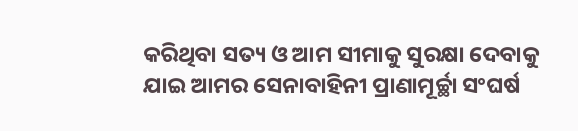କରିଥିବା ସତ୍ୟ ଓ ଆମ ସୀମାକୁ ସୁରକ୍ଷା ଦେବାକୁ ଯାଇ ଆମର ସେନାବାହିନୀ ପ୍ରାଣାମୂର୍ଚ୍ଛା ସଂଘର୍ଷ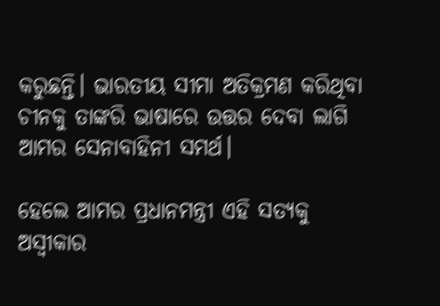କରୁଛନ୍ତି। ଭାରତୀୟ ସୀମା ଅତିକ୍ରମଣ କରିଥିବା ଚୀନକୁ ତାଙ୍କରି ଭାଷାରେ ଉତ୍ତର ଦେବା ଲାଗି ଆମର ସେନାବାହିନୀ ସମର୍ଥ।

ହେଲେ ଆମର ପ୍ରଧାନମନ୍ତ୍ରୀ ଏହି ସତ୍ୟକୁ ଅସ୍ଵୀକାର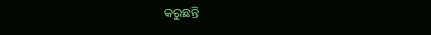କରୁଛନ୍ତି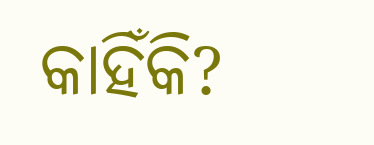କାହିଁକି?